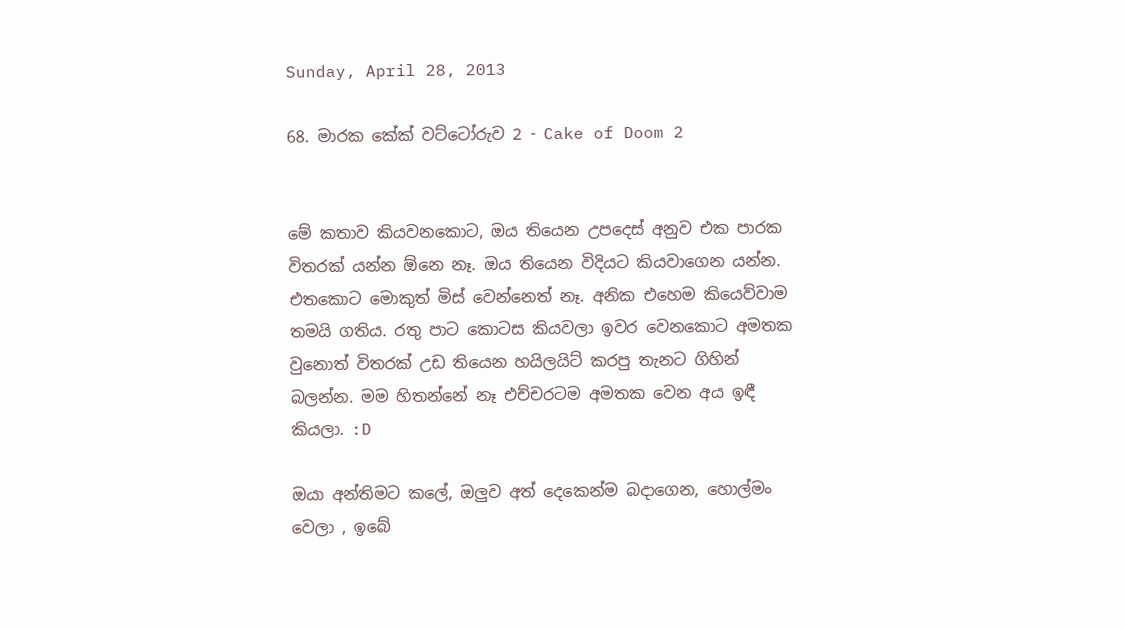Sunday, April 28, 2013

68. මාරක කේක් වට්ටෝරුව 2 - Cake of Doom 2


මේ කතාව කියවනකොට, ඔය තියෙන උපදෙස් අනුව එක පාරක විතරක් යන්න ඕනෙ නෑ. ඔය තියෙන විදියට කියවාගෙන යන්න. එතකොට මොකුත් මිස් වෙන්නෙත් නෑ. අනික එහෙම කියෙව්වාම තමයි ගතිය. රතු පාට කොටස කියවලා ඉවර වෙනකොට අමතක වුනොත් විතරක් උඩ තියෙන හයිලයිට් කරපු තැනට ගිහින් බලන්න. මම හිතන්නේ නෑ එච්චරටම අමතක වෙන අය ඉඳී කියලා. :D

ඔයා අන්තිමට කලේ, ඔලුව අත් දෙකෙන්ම බදාගෙන, හොල්මං වෙලා , ඉබේ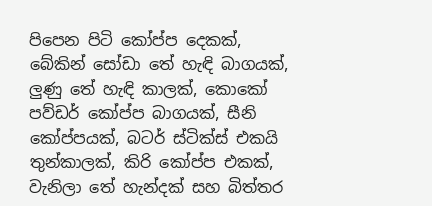පිපෙන පිටි කෝප්ප දෙකක්, බේකින් සෝඩා තේ හැඳි බාගයක්, ලුණු තේ හැඳි කාලක්, කොකෝ පව්ඩර් කෝප්ප බාගයක්, සීනි කෝප්පයක්, බටර් ස්ටික්ස් එකයි තුන්කාලක්, කිරි කෝප්ප එකක්, වැනිලා තේ හැන්දක් සහ බිත්තර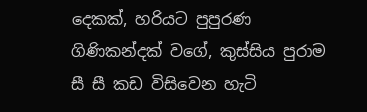දෙකක්, හරියට පුපුරණ ගිණිකන්දක් වගේ, කුස්සිය පුරාම සී සී කඩ විසිවෙන හැටි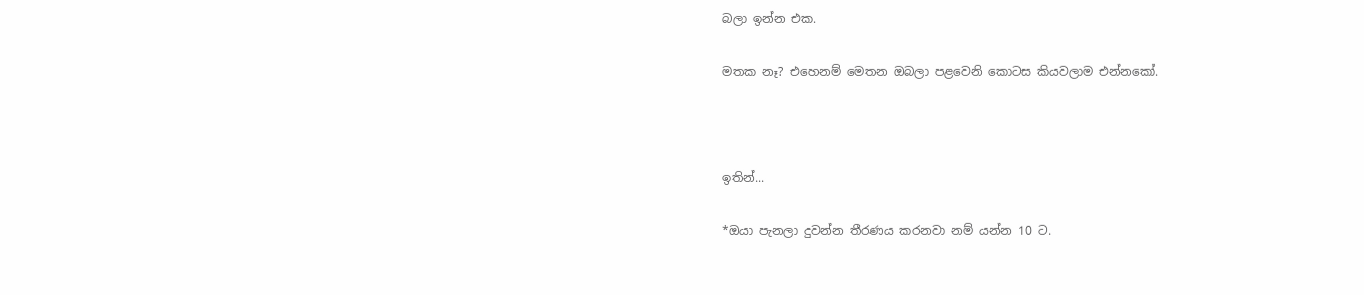බලා ඉන්න එක.

මතක නෑ? එහෙනම් මෙතන ඔබලා පළවෙනි කොටස කියවලාම එන්නකෝ.



ඉතින්...

*ඔයා පැනලා දුවන්න තීරණය කරනවා නම් යන්න 10 ට.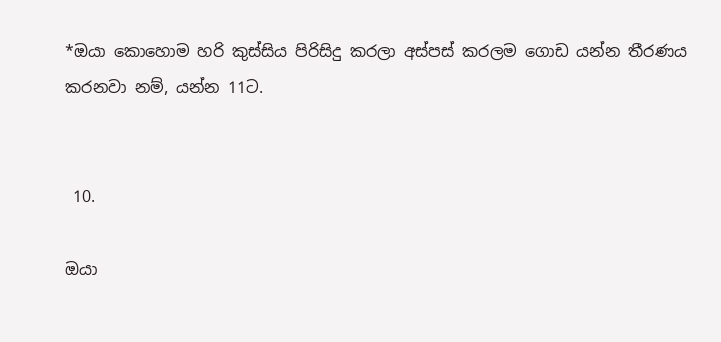*ඔයා කොහොම හරි කුස්සිය පිරිසිදු කරලා අස්පස් කරලම ගොඩ යන්න තීරණය කරනවා නම්, යන්න 11ට.


 10.

ඔයා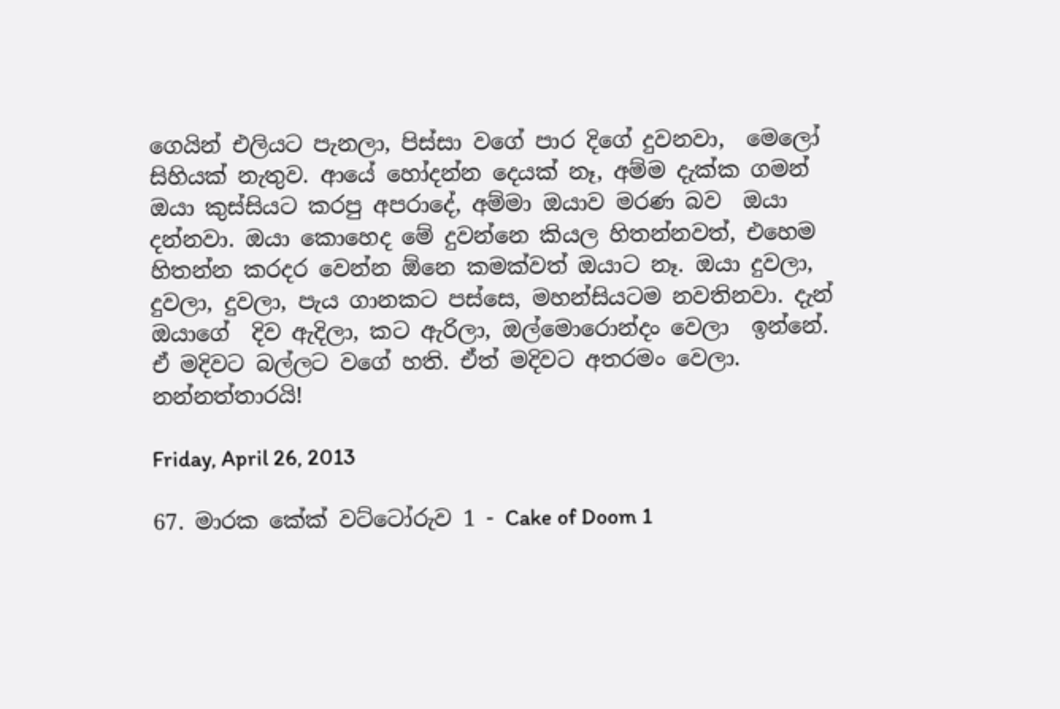ගෙයින් එලියට පැනලා, පිස්සා වගේ පාර දිගේ දුවනවා,  මෙලෝ සිහියක් නැතුව. ආයේ හෝදන්න දෙයක් නෑ, අම්ම දැක්ක ගමන් ඔයා කුස්සියට කරපු අපරාදේ, අම්මා ඔයාව මරණ බව  ඔයා දන්නවා. ඔයා කොහෙද මේ දුවන්නෙ කියල හිතන්නවත්, එහෙම හිතන්න කරදර වෙන්න ඕනෙ කමක්වත් ඔයාට නෑ. ඔයා දුවලා, දුවලා, දුවලා, පැය ගානකට පස්සෙ, මහන්සියටම නවතිනවා. දැන් ඔයාගේ  දිව ඇදිලා, කට ඇරිලා, ඔල්මොරොන්දං වෙලා  ඉන්නේ. ඒ මදිවට බල්ලට වගේ හති. ඒත් මදිවට අතරමං වෙලා. නන්නත්තාරයි!

Friday, April 26, 2013

67. මාරක කේක් වට්ටෝරුව 1 - Cake of Doom 1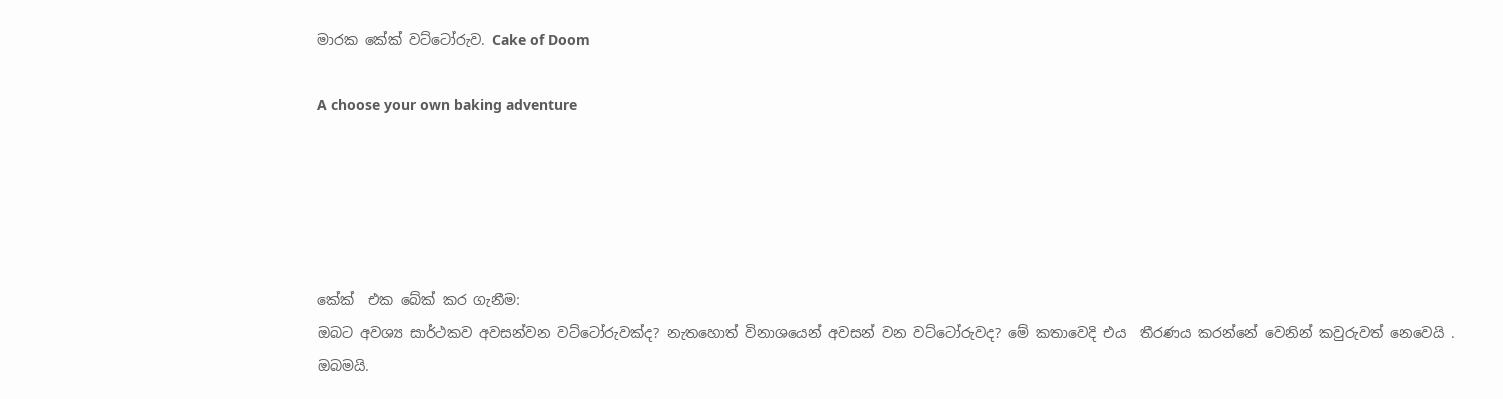මාරක කේක් වට්ටෝරුව. Cake of Doom

A choose your own baking adventure





කේක්  එක බේක් කර ගැනීම:
ඔබට අවශ්‍ය සාර්ථකව අවසන්වන වට්ටෝරුවක්ද? නැතහොත් විනාශයෙන් අවසන් වන වට්ටෝරුවද? මේ කතාවෙදි එය  තීරණය කරන්නේ වෙනින් කවුරුවත් නෙවෙයි .
ඔබමයි.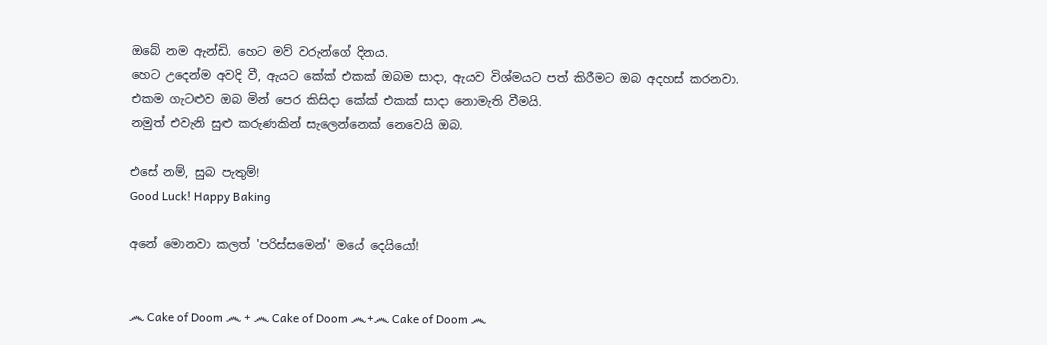ඔබේ නම ඇන්ඩි. හෙට මව් වරුන්ගේ දිනය.
හෙට උදෙන්ම අවදි වී, ඇයට කේක් එකක් ඔබම සාදා, ඇයව විශ්මයට පත් කිරීමට ඔබ අදහස් කරනවා.
එකම ගැටළුව ඔබ මින් පෙර කිසිදා කේක් එකක් සාදා නොමැති වීමයි.
නමුත් එවැනි සුළු කරුණකින් සැලෙන්නෙක් නෙවෙයි ඔබ.

එසේ නම්, සුබ පැතුම්!
Good Luck! Happy Baking

අනේ මොනවා කලත් 'පරිස්සමෙන්' මයේ දෙයියෝ!


෴ Cake of Doom ෴ + ෴ Cake of Doom ෴+෴ Cake of Doom ෴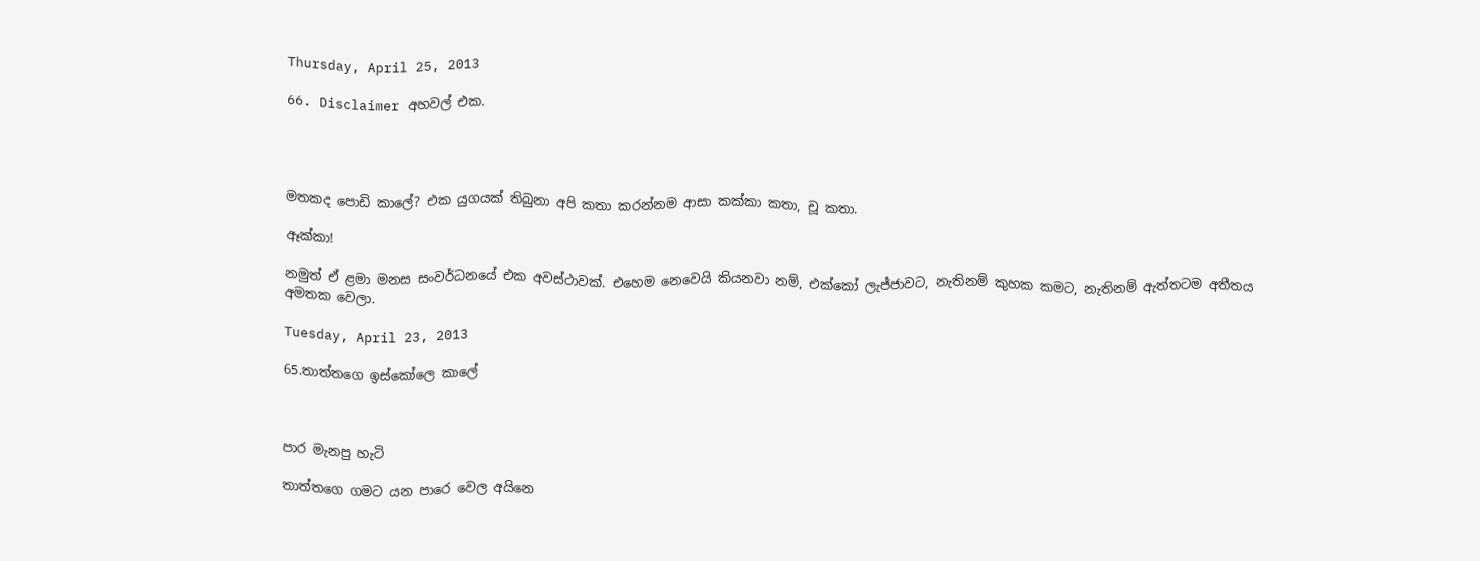Thursday, April 25, 2013

66. Disclaimer අහවල් එක.




මතකද පොඩි කාලේ? එක යුගයක් තිබුනා අපි කතා කරන්නම ආසා කක්කා කතා, චූ කතා.

ඈක්කා!

නමුත් ඒ ළමා මනස සංවර්ධනයේ එක අවස්ථාවක්. එහෙම නෙවෙයි කියනවා නම්, එක්කෝ ලැජ්ජාවට, නැතිනම් කුහක කමට, නැතිනම් ඇත්තටම අතීතය අමතක වෙලා.

Tuesday, April 23, 2013

65.තාත්තගෙ ඉස්කෝලෙ කාලේ



පාර මැනපු හැටි

තාත්තගෙ ගමට යන පාරෙ වෙල අයිනෙ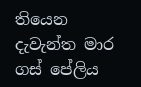තියෙන දැවැන්ත මාර ගස් පේලිය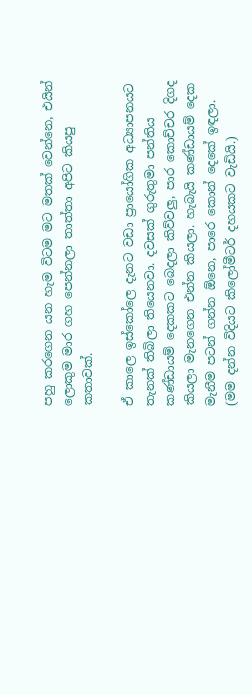පහු කරගෙන යන හැම විටම මට මතක් වෙන්නෙ, එයින් ලොකුම මාර ගහ පෙන්නලා තාත්තා අපිට කියපු කතාවක්.

ඒ කාලෙ ඉස්කෝලෙ දැනට වඩා ප්‍රායෝගික අධ්‍යාපනයට තැනක් තිබිලා තියෙනවා. දවසක් ගුරුතුමා පන්තිය කණ්ඩායම් දෙකකට බෙදලා කිව්වලු, පාර කොච්චර දිගද කියලා මැනගෙන එන්න කියලා. හැබැයි කණ්ඩායම් දෙක මැනීම පටන් ගන්න ඕනෙ, පාරෙ කොන් දෙකේ ඉඳලා. (මම දන්න විදියට කිලෝමීටර් දහයකට වැඩියි.)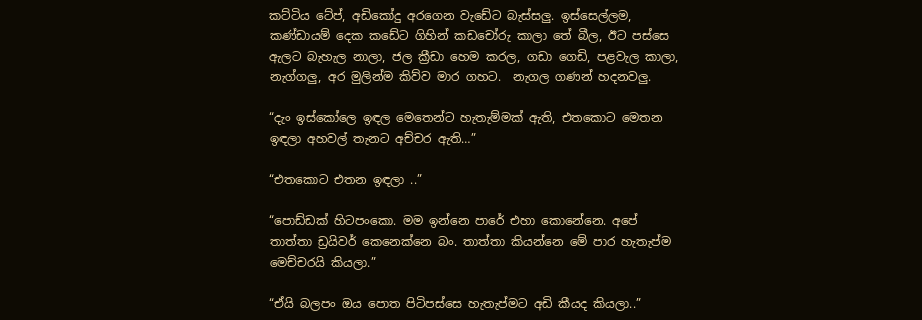කට්ටිය ටේප්, අඩිකෝදු අරගෙන වැඩේට බැස්සලු. ඉස්සෙල්ලම, කණ්ඩායම් දෙක කඩේට ගිහින් කඩචෝරු කාලා තේ බීල, ඊට පස්සෙ ඇලට බැහැල නාලා, ජල ක්‍රීඩා හෙම කරල, ගඩා ගෙඩි, පළවැල කාලා, නැග්ගලු, අර මුලින්ම කිව්ව මාර ගහට.  නැගල ගණන් හදනවලු.

“දැං ඉස්කෝලෙ ඉඳල මෙතෙන්ට හැතැම්මක් ඇති, එතකොට මෙතන ඉඳලා අහවල් තැනට අච්චර ඇති…”

“එතකොට එතන ඉඳලා ..”

“පොඩ්ඩක් හිටපංකො. මම ඉන්නෙ පාරේ එහා කොනේනෙ. අපේ තාත්තා ඩ්‍රයිවර් කෙනෙක්නෙ බං. තාත්තා කියන්නෙ මේ පාර හැතැප්ම මෙච්චරයි කියලා.”

“ඒයි බලපං ඔය පොත පිටිපස්සෙ හැතැප්මට අඩි කීයද කියලා..”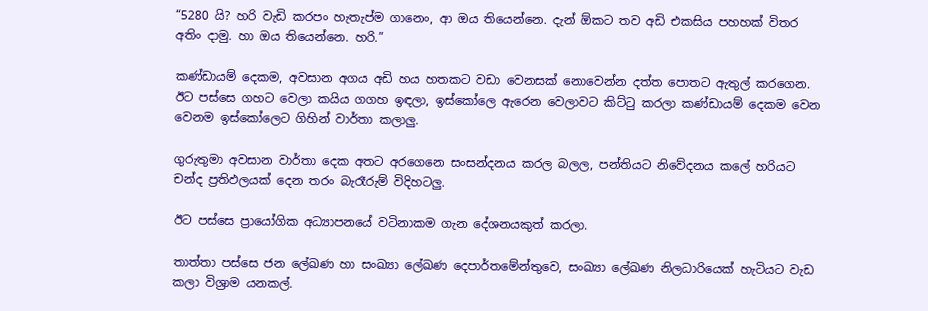“5280 යි? හරි වැඩි කරපං හැතැප්ම ගානෙං, ආ ඔය තියෙන්නෙ. දැන් ඕකට තව අඩි එකසිය පහහක් විතර අතිං දාමු. හා ඔය තියෙන්නෙ. හරි.”

කණ්ඩායම් දෙකම, අවසාන අගය අඩි හය හතකට වඩා වෙනසක් නොවෙන්න දත්ත පොතට ඇතුල් කරගෙන. ඊට පස්සෙ ගහට වෙලා කයිය ගගහ ඉඳලා, ඉස්කෝලෙ ඇරෙන වෙලාවට කිට්ටු කරලා කණ්ඩායම් දෙකම වෙන වෙනම ඉස්කෝලෙට ගිහින් වාර්තා කලාලු.

ගුරුතුමා අවසාන වාර්තා දෙක අතට අරගෙනෙ සංසන්දනය කරල බලල, පන්තියට නිවේදනය කලේ හරියට චන්ද ප්‍රතිඵලයක් දෙන තරං බැරෑරුම් විදිහටලු.

ඊට පස්සෙ ප්‍රායෝගික අධ්‍යාපනයේ වටිනාකම ගැන දේශනයකුත් කරලා.

තාත්තා පස්සෙ ජන ලේඛණ හා සංඛ්‍යා ලේඛණ දෙපාර්තමේන්තුවෙ, සංඛ්‍යා ලේඛණ නිලධාරියෙක් හැටියට වැඩ කලා විශ්‍රාම යනකල්.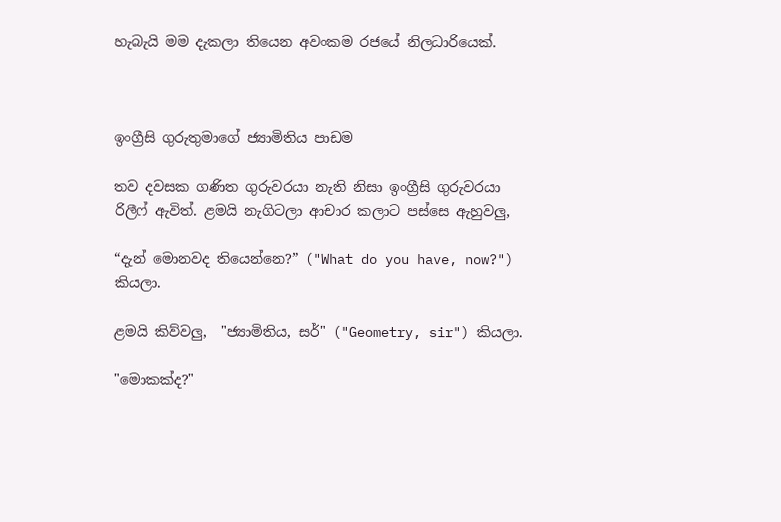හැබැයි මම දැකලා තියෙන අවංකම රජයේ නිලධාරියෙක්.



ඉංග්‍රීසි ගුරුතුමාගේ ජ්‍යාමිතිය පාඩම

තව දවසක ගණිත ගුරුවරයා නැති නිසා ඉංග්‍රීසි ගුරුවරයා රිලීෆ් ඇවිත්. ළමයි නැගිටලා ආචාර කලාට පස්සෙ ඇහුවලු,

“දැන් මොනවද තියෙන්නෙ?” ("What do you have, now?") කියලා.

ළමයි කිව්වලු,  "ජ්‍යාමිතිය, සර්" ("Geometry, sir") කියලා.

"මොකක්ද?"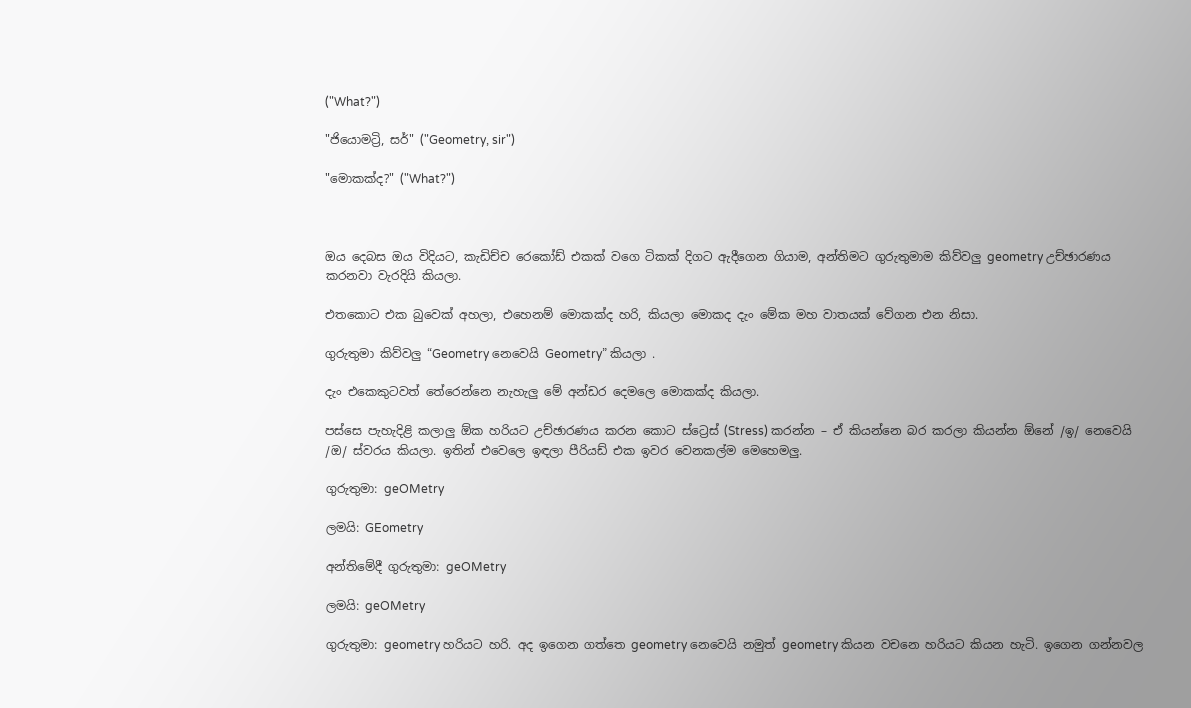("What?")

"ජියොමට්‍රි, සර්" ("Geometry, sir")

"මොකක්ද?" ("What?")



ඔය දෙබස ඔය විදියට, කැඩිච්ච රෙකෝඩ් එකක් වගෙ ටිකක් දිගට ඇදීගෙන ගියාම, අන්තිමට ගුරුතුමාම කිව්වලු geometry උච්ඡාරණය කරනවා වැරදියි කියලා.

එතකොට එක බුවෙක් අහලා, එහෙනම් මොකක්ද හරි, කියලා මොකද දැං මේක මහ වාතයක් වේගන එන නිසා.

ගුරුතුමා කිව්වලු “Geometry නෙවෙයි Geometry” කියලා .

දැං එකෙකුටවත් තේරෙන්නෙ නැහැලු මේ අන්ඩර දෙමලෙ මොකක්ද කියලා.

පස්සෙ පැහැදිළි කලාලු ඕක හරියට උච්ඡාරණය කරන කොට ස්ට්‍රෙස් (Stress) කරන්න – ඒ කියන්නෙ බර කරලා කියන්න ඕනේ /ඉ/ නෙවෙයි /ඔ/ ස්වරය කියලා. ඉතින් එවෙලෙ ඉඳලා පීරියඩ් එක ඉවර වෙනකල්ම මෙහෙමලු.

ගුරුතුමා: geOMetry

ලමයි: GEometry

අන්තිමේදී ගුරුතුමා: geOMetry

ලමයි: geOMetry

ගුරුතුමා: geometry හරියට හරි. අද ඉගෙන ගත්තෙ geometry නෙවෙයි නමුත් geometry කියන වචනෙ හරියට කියන හැටි. ඉගෙන ගන්නවල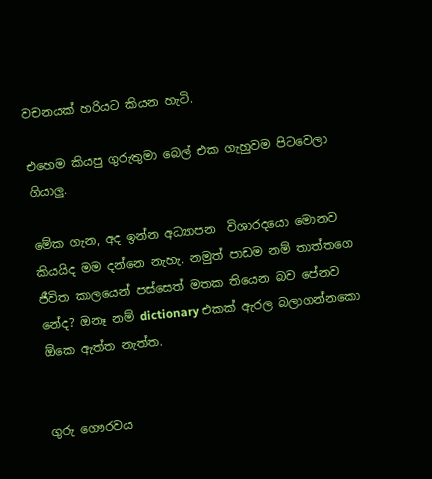වචනයක් හරියට කියන හැටි.

එහෙම කියපු ගුරුතුමා බෙල් එක ගැහුවම පිටවෙලා ගියාලු.

මේක ගැන, අද ඉන්න අධ්‍යාපන  විශාරදයො මොනව කියයිද මම දන්නෙ නැහැ. නමුත් පාඩම නම් තාත්තගෙ ජීවිත කාලයෙන් පස්සෙත් මතක තියෙන බව පේනව නේද? ඔනෑ නම් dictionary එකක් ඇරල බලාගන්නකො ඕකෙ ඇත්ත නැත්ත.


ගුරු ගෞරවය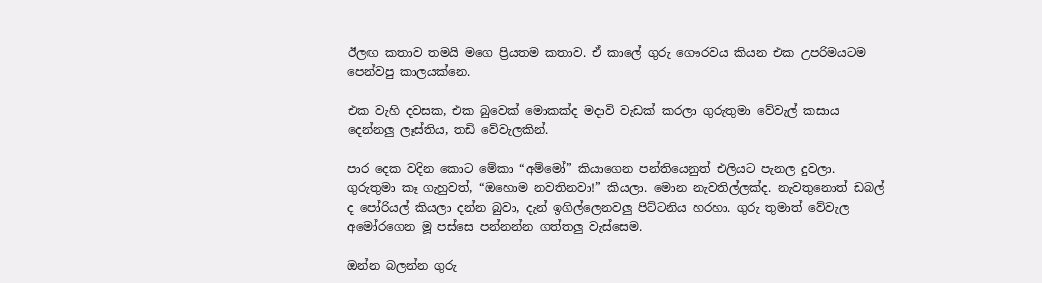ඊලඟ කතාව තමයි මගෙ ප්‍රියතම කතාව. ඒ කාලේ ගුරු ගෞරවය කියන එක උපරිමයටම පෙන්වපු කාලයක්නෙ.

එක වැහි දවසක, එක බුවෙක් මොකක්ද මදාවි වැඩක් කරලා ගුරුතුමා වේවැල් කසාය දෙන්නලු ලෑස්තිය, තඩි වේවැලකින්.

පාර දෙක වදින කොට මේකා “අම්මෝ” කියාගෙන පන්තියෙනුත් එලියට පැනල දුවලා. ගුරුතුමා කෑ ගැහුවත්, “ඔහොම නවතිනවා!” කියලා. මොන නැවතිල්ලක්ද. නැවතුනොත් ඩබල් ද පෝරියල් කියලා දන්න බුවා, දැන් ඉගිල්ලෙනවලු පිට්ටනිය හරහා. ගුරු තුමාත් වේවැල අමෝරගෙන මූ පස්සෙ පන්නන්න ගත්තලු වැස්සෙම.

ඔන්න බලන්න ගුරු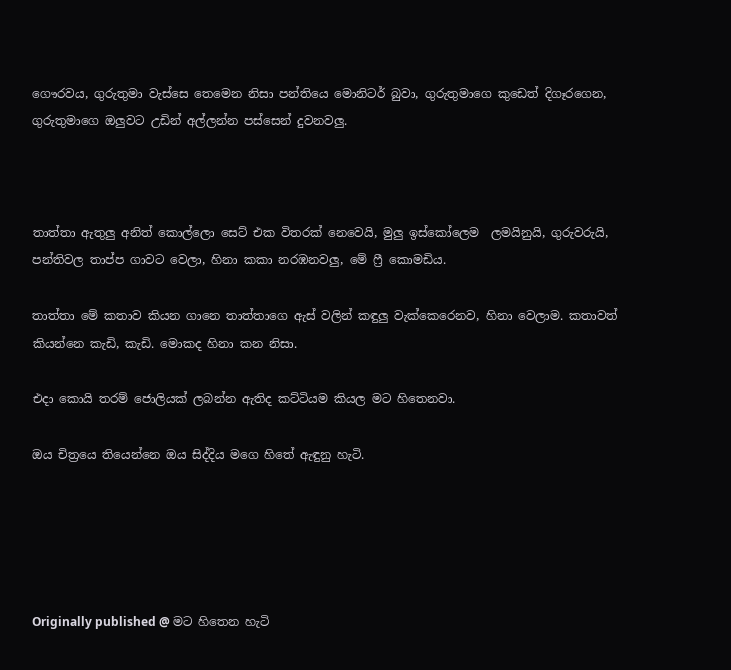ගෞරවය, ගුරුතුමා වැස්සෙ තෙමෙන නිසා පන්තියෙ මොනිටර් බුවා, ගුරුතුමාගෙ කුඩෙත් දිගෑරගෙන, ගුරුතුමාගෙ ඔලුවට උඩින් අල්ලන්න පස්සෙන් දුවනවලු.



තාත්තා ඇතුලු අනිත් කොල්ලො සෙට් එක විතරක් නෙවෙයි, මුලු ඉස්කෝලෙම  ලමයිනුයි, ගුරුවරුයි, පන්තිවල තාප්ප ගාවට වෙලා, හිනා කකා නරඹනවලු, මේ ‍ෆ්‍රී කොමඩිය.

තාත්තා මේ කතාව කියන ගානෙ තාත්තාගෙ ඇස් වලින් කඳුලු වැක්කෙරෙනව, හිනා වෙලාම. කතාවත් කියන්නෙ කැඩි, කැඩි. මොකද හිනා කන නිසා.

එදා කොයි තරම් ජොලියක් ලබන්න ඇතිද කට්ටියම කියල මට හිතෙනවා.

ඔය චිත්‍රයෙ තියෙන්නෙ ඔය සිද්දිය මගෙ හිතේ ඇඳුනු හැටි.





Originally published @ මට හිතෙන හැටි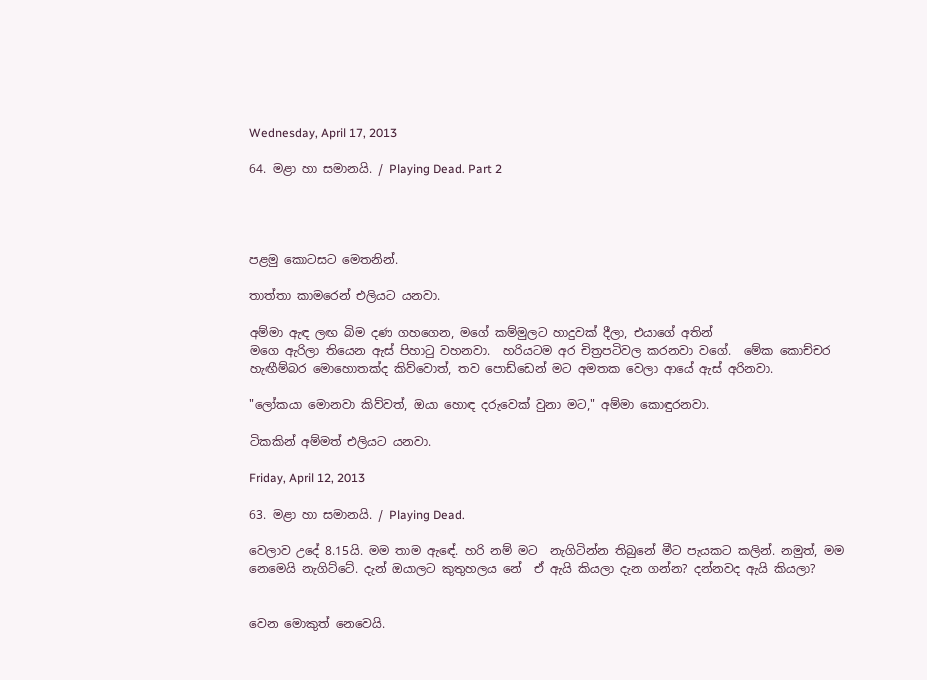Wednesday, April 17, 2013

64. මළා හා සමානයි. / Playing Dead. Part 2




පළමු කොටසට මෙතනින්.

තාත්තා කාමරෙන් එලියට යනවා.

අම්මා ඇඳ ලඟ බිම දණ ගහගෙන, මගේ කම්මුලට හාදුවක් දීලා, එයාගේ අතින්
මගෙ ඇරිලා තියෙන ඇස් පිහා‍ටු වහනවා.  හරියටම අර චිත්‍රපටිවල කරනවා වගේ.  මේක කොච්චර හැඟීම්බර මොහොතක්ද කිව්වොත්, තව පොඩ්ඩෙන් මට අමතක වෙලා ආයේ ඇස් අරිනවා.

"ලෝකයා මොනවා කිව්වත්, ඔයා හොඳ දරුවෙක් වුනා මට," අම්මා කොඳුරනවා.

ටිකකින් අම්මත් එලියට යනවා.

Friday, April 12, 2013

63. මළා හා සමානයි. / Playing Dead.

වෙලාව උදේ 8.15යි. මම තාම ඇඳේ. හරි නම් මට  නැගිටින්න තිබුනේ මීට පැයකට කලින්. නමුත්, මම නෙමෙයි නැගිට්ටේ. දැන් ඔයාලට කුතුහලය නේ  ඒ ඇයි කියලා දැන ගන්න? දන්නවද ඇයි කියලා?


වෙන මොකුත් නෙවෙයි.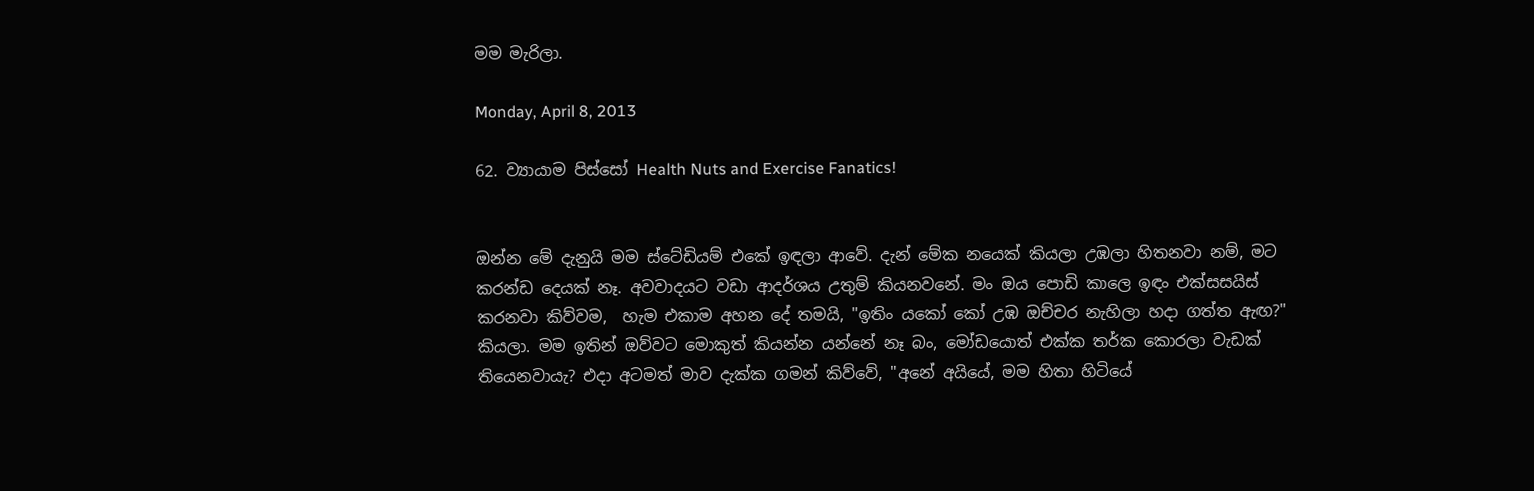මම මැරිලා.

Monday, April 8, 2013

62. ව්‍යායාම පිස්සෝ Health Nuts and Exercise Fanatics!


ඔන්න මේ දැනුයි මම ස්ටේඩියම් එකේ ඉඳලා ආවේ. දැන් මේක නයෙක් කියලා උඹලා හිතනවා නම්, මට කරන්ඩ දෙයක් නෑ. අවවාදයට වඩා ආදර්ශය උතුම් කියනවනේ. මං ඔය පොඩි කාලෙ ඉඳං එක්සසයිස් කරනවා කිව්වම,  හැම එකාම අහන දේ තමයි, "ඉතිං යකෝ කෝ උඹ ඔච්චර නැහිලා හදා ගත්ත ඇඟ?" කියලා. මම ඉතින් ඔව්වට මොකුත් කියන්න යන්නේ නෑ බං, මෝඩයොත් එක්ක තර්ක කොරලා වැඩක් තියෙනවායැ? එදා අටමත් මාව දැක්ක ගමන් කිව්වේ, "අනේ අයියේ, මම හිතා හිටියේ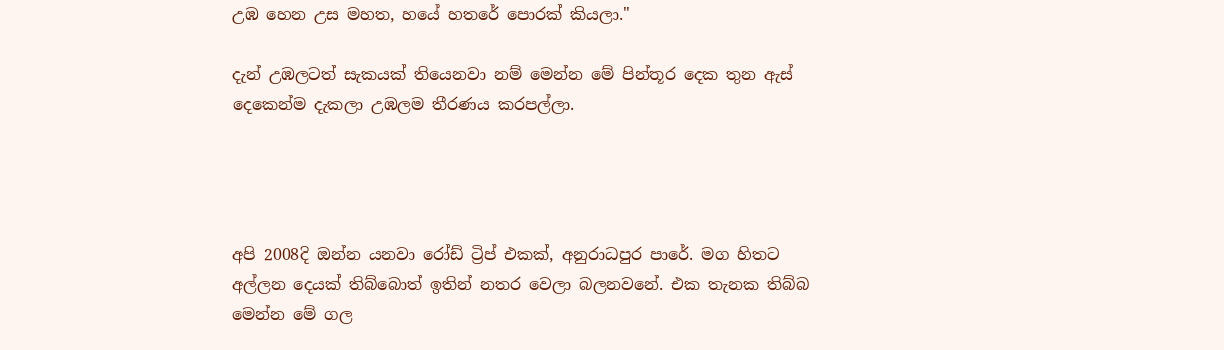උඹ හෙන උස මහත, හයේ හතරේ පොරක් කියලා."

දැන් උඹලටත් සැකයක් තියෙනවා නම් මෙන්න මේ පින්තූර දෙක තුන ඇස් දෙකෙන්ම දැකලා උඹලම තීරණය කරපල්ලා.




අපි 2008දි ඔන්න යනවා රෝඩ් ට්‍රිප් එකක්, අනුරාධපුර පාරේ. මග හිතට අල්ලන දෙයක් තිබ්බොත් ඉතින් නතර වෙලා බලනවනේ. එක තැනක තිබ්බ මෙන්න මේ ගල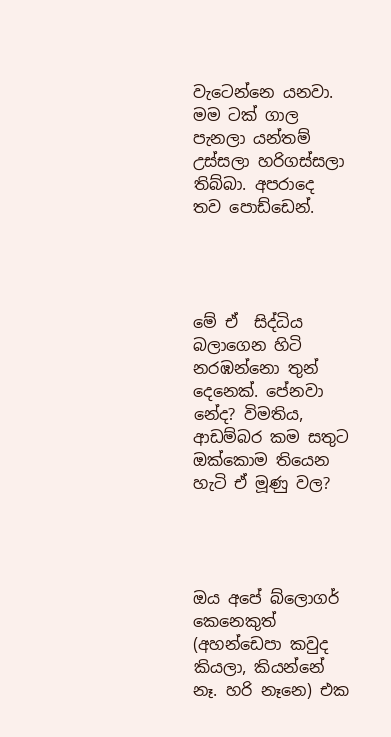වැටෙන්නෙ යනවා. මම ටක් ගාල පැනලා යන්තම් උස්සලා හරිගස්සලා තිබ්බා. අපරාදෙ තව පොඩ්ඩෙන්.




මේ ඒ  සිද්ධිය බලාගෙන හිටි නරඹන්නො තුන් දෙනෙක්. පේනවා නේද? විමතිය, ආඩම්බර කම සතුට ඔක්කොම තියෙන හැටි ඒ මූණු වල?




ඔය අපේ බ්ලොගර් කෙනෙකුත් (අහන්ඩෙපා කවුද කියලා, කියන්නේ නෑ. හරි නෑනෙ) එක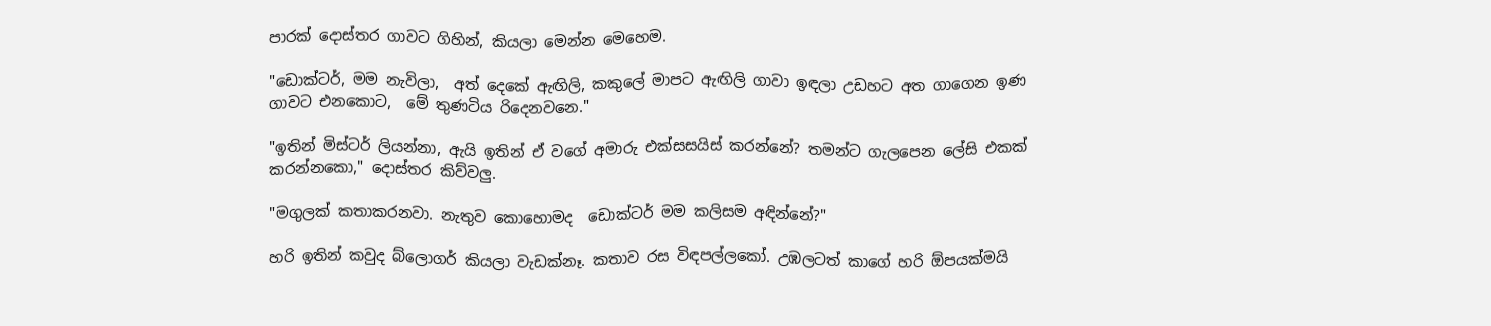පාරක් දොස්තර ගාවට ගිහින්, කියලා මෙන්න මෙහෙම.

"ඩොක්ටර්, මම නැවිලා,  අත් දෙකේ ඇඟිලි, කකුලේ මාපට ඇඟිලි ගාවා ඉඳලා උඩහට අත ගාගෙන ඉණ ගාවට එනකොට,  මේ තුණටිය රිදෙනවනෙ."

"ඉතින් මිස්ටර් ලියන්නා, ඇයි ඉතින් ඒ වගේ අමාරු එක්සසයිස් කරන්නේ? තමන්ට ගැලපෙන ලේසි එකක් කරන්නකො," දොස්තර කිව්වලු.

"මගුලක් කතාකරනවා. නැතුව කොහොමද  ඩොක්ටර් මම කලිසම අඳින්නේ?"

හරි ඉතින් කවුද බ්ලොගර් කියලා වැඩක්නෑ. කතාව රස විඳපල්ලකෝ. උඹලටත් කාගේ හරි ඕපයක්මයි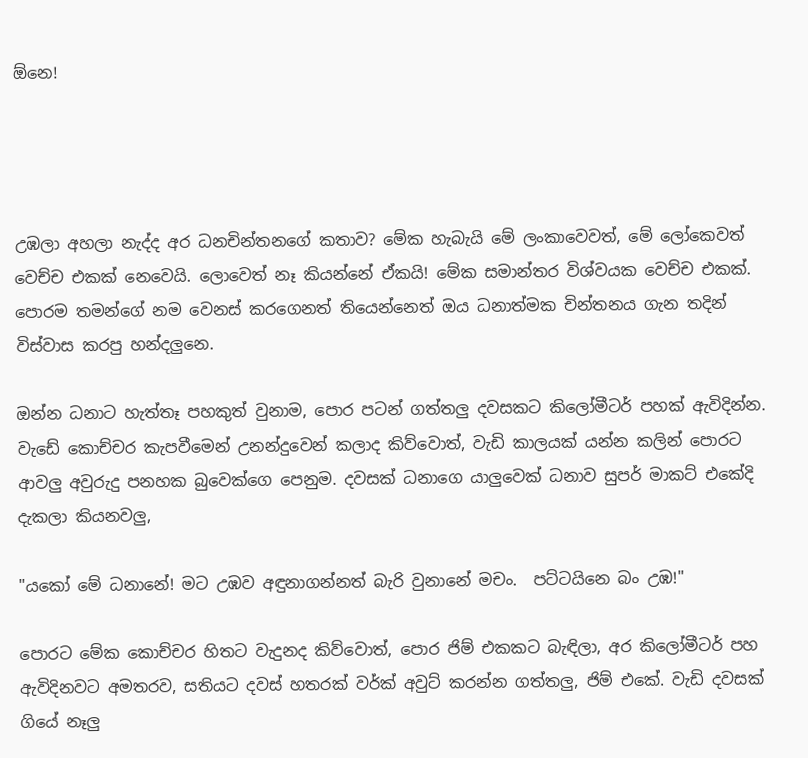ඕනෙ!




උඹලා අහලා නැද්ද අර ධනචින්තනගේ කතාව? මේක හැබැයි මේ ලංකාවෙවත්, මේ ලෝකෙවත් වෙච්ච එකක් නෙවෙයි. ලොවෙත් නෑ කියන්නේ ඒකයි! මේක සමාන්තර විශ්වයක වෙච්ච එකක්. පොරම තමන්ගේ නම වෙනස් කරගෙනත් තියෙන්නෙත් ඔය ධනාත්මක චින්තනය ගැන තදින් විස්වාස කරපු හන්දලුනෙ.

ඔන්න ධනාට හැත්තෑ පහකුත් වුනාම, පොර පටන් ගත්තලු දවසකට කිලෝමීටර් පහක් ඇවිදින්න. වැඩේ කොච්චර කැපවීමෙන් උනන්දුවෙන් කලාද කිව්වොත්, වැඩි කාලයක් යන්න කලින් පොරට ආවලු අවුරුදු පනහක බුවෙක්ගෙ පෙනුම. දවසක් ධනාගෙ යාලුවෙක් ධනාව සුපර් මාකට් එකේදි දැකලා කියනවලු,

"යකෝ මේ ධනානේ! මට උඹව අඳුනාගන්නත් බැරි වුනානේ මචං.  පට්ටයිනෙ බං උඹ!"

පොරට මේක කොච්චර හිතට වැදුනද කිව්වොත්, පොර ජිම් එකකට බැඳිලා, අර කිලෝමීටර් පහ ඇවිදිනවට අමතරව, සතියට දවස් හතරක් වර්ක් අවුට් කරන්න ගත්තලු, ජිම් එකේ. වැඩි දවසක් ගියේ නෑලු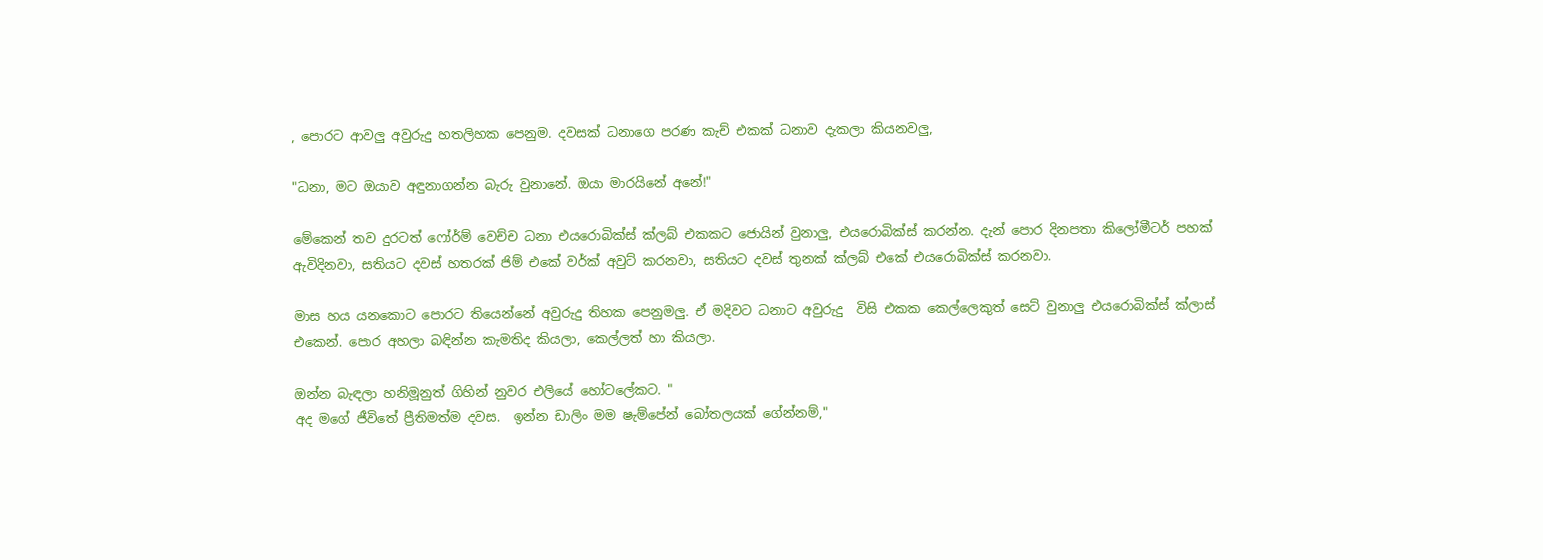, පොරට ආවලු අවුරුදු හතලිහක පෙනුම. දවසක් ධනාගෙ පරණ කැච් එකක් ධනාව දැකලා කියනවලු,

"ධනා, මට ඔයාව අඳුනාගන්න බැරු වුනානේ. ඔයා මාරයිනේ අනේ!"

මේකෙන් තව දුරටත් ෆෝර්ම් වෙච්ච ධනා එයරොබික්ස් ක්ලබ් එකකට ජොයින් වුනාලු, එයරොබික්ස් කරන්න. දැන් පොර දිනපතා කිලෝමීටර් පහක් ඇවිදිනවා, සතියට දවස් හතරක් ජිම් එකේ වර්ක් අවුට් කරනවා, සතියට දවස් තුනක් ක්ලබ් එකේ එයරොබික්ස් කරනවා.

මාස හය යනකොට පොරට තියෙන්නේ අවුරුදු තිහක පෙනුමලු. ඒ මදිවට ධනාට අවුරුදු  විසි එකක කෙල්ලෙකුත් සෙට් වුනාලු එයරොබික්ස් ක්ලාස් එකෙන්. පොර අහලා බඳින්න කැමතිද කියලා, කෙල්ලත් හා කියලා.

ඔන්න බැඳලා හනිමූනුත් ගිහින් නුවර එලියේ හෝටලේකට. "
අද මගේ ජීවිතේ ප්‍රීතිමත්ම දවස.  ඉන්න ඩාලිං මම ෂැම්පේන් බෝතලයක් ගේන්නම්,"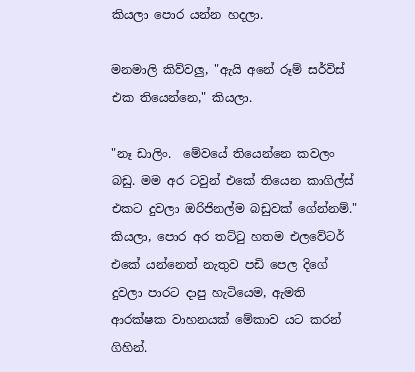කියලා පොර යන්න හදලා.

මනමාලි කිව්වලු, "ඇයි අනේ රූම් සර්විස් එක තියෙන්නෙ," කියලා.

"නෑ ඩාලිං.  මේවයේ තියෙන්නෙ කවලං බඩු. මම අර ටවුන් එකේ තියෙන කාගිල්ස් එකට දුවලා ඔරිජිනල්ම බඩුවක් ගේන්නම්." කියලා, පොර අර තට්‍ටු හතම එලවේටර් එකේ යන්නෙත් නැතුව පඩි පෙල දිගේ දුවලා පාරට දාපු හැටියෙම, ඇමති ආරක්ෂක වාහනයක් මේකාව යට කරන් ගිහින්.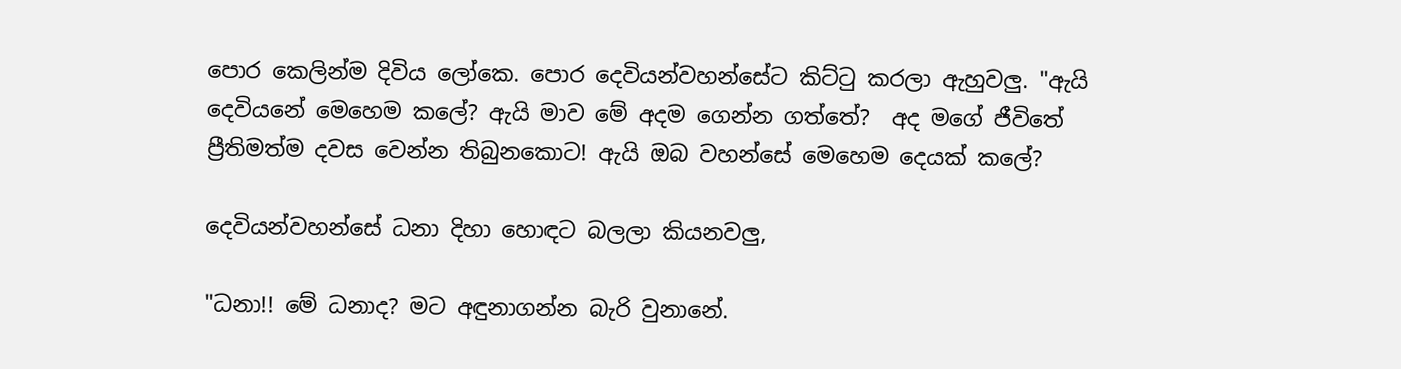පොර කෙලින්ම දිවිය ලෝකෙ. පොර දෙවියන්වහන්සේට කිට්‍ටු කරලා ඇහුවලු. "ඇයි දෙවියනේ මෙහෙම කලේ? ඇයි මාව මේ අදම ගෙන්න ගත්තේ?  අද මගේ ජීවිතේ ප්‍රීතිමත්ම දවස වෙන්න තිබුනකොට! ඇයි ඔබ වහන්සේ මෙහෙම දෙයක් කලේ?

දෙවියන්වහන්සේ ධනා දිහා හොඳට බලලා කියනවලු,

"ධනා!! මේ ධනාද? මට අඳුනාගන්න බැරි වුනානේ.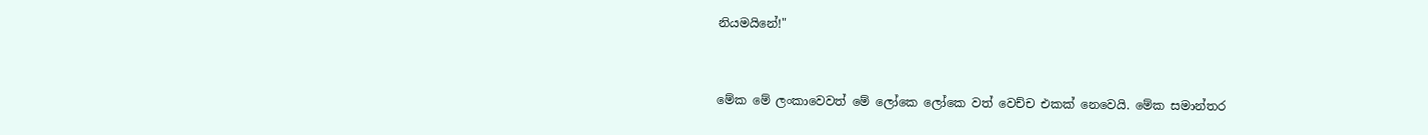නියමයිනේ!"



මේක මේ ලංකාවෙවත් මේ ලෝකෙ ලෝකෙ වත් වෙච්ච එකක් නෙවෙයි. මේක සමාන්තර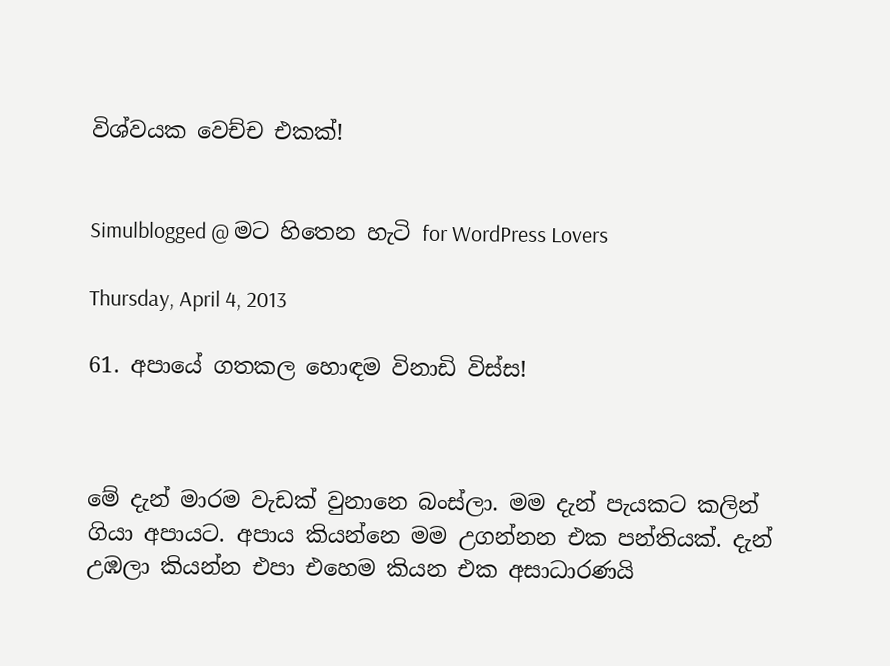විශ්වයක වෙච්ච එකක්!


Simulblogged @ මට හිතෙන හැටි for WordPress Lovers

Thursday, April 4, 2013

61. අපායේ ගතකල හොඳම විනාඩි විස්ස!



මේ දැන් මාරම වැඩක් වුනානෙ බංස්ලා. මම දැන් පැයකට කලින් ගියා අපායට. අපාය කියන්නෙ මම උගන්නන එක පන්තියක්. දැන් උඹලා කියන්න එපා එහෙම කියන එක අසාධාරණයි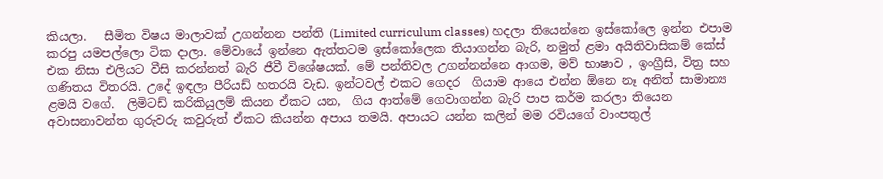කියලා.   සීමිත විෂය මාලාවක් උගන්නන පන්ති (Limited curriculum classes) හදලා තියෙන්නෙ ඉස්කෝලෙ ඉන්න එපාම කරපු යමපල්ලො ටික දාලා. මේවායේ ඉන්නෙ ඇත්තටම ඉස්කෝලෙක තියාගන්න බැරි, නමුත් ළමා අයිතිවාසිකම් කේස් එක නිසා එලියට වීසි කරන්නත් බැරි ජීවී විශේෂයක්. මේ පන්තිවල උගන්නන්නෙ ආගම, මව් භාෂාව , ඉංග්‍රීසි, විත්‍ර සහ ගණිතය විතරයි. උදේ ඉඳලා පීරියඩ් හතරයි වැඩ. ඉන්ටවල් එකට ගෙදර  ගියාම ආයෙ එන්න ඕනෙ නෑ අනිත් සාමාන්‍ය ළමයි වගේ.  ලිමිටඩ් කරිකියුලම් කියන ඒකට යන,  ගිය ආත්මේ ගෙවාගන්න බැරි පාප කර්ම කරලා තියෙන අවාසනාවන්ත ගුරුවරු කවුරුත් ඒකට කියන්න අපාය තමයි. අපායට යන්න කලින් මම රවියගේ වාංපතුල්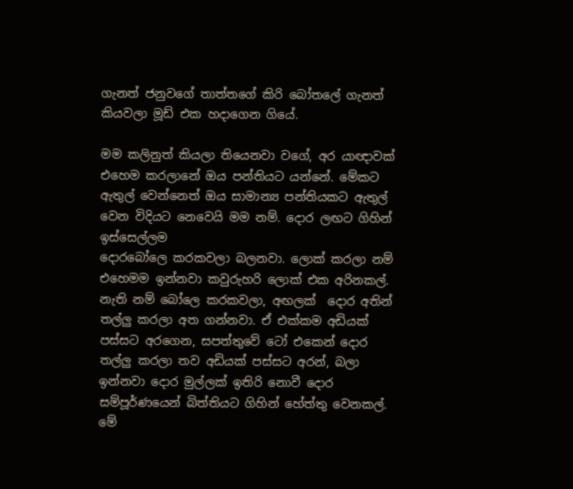ගැනත් ජනුවගේ තාත්තගේ කිරි බෝතලේ ගැනත් කියවලා මූඩ් එක හදාගෙන ගියේ.

මම කලිනුත් කියලා තියෙනවා වගේ, අර යාඥාවක් එහෙම කරලානේ ඔය පන්තියට යන්නේ. මේකට ඇතුල් වෙන්නෙත් ඔය සාමාන්‍ය පන්තියකට ඇතුල් වෙන විදියට නෙවෙයි මම නම්. දොර ලඟට ගිහින් ඉස්සෙල්ලම
දොරබෝලෙ කරකවලා බලනවා. ලොක් කරලා නම් එහෙමම ඉන්නවා කවුරුහරි ලොක් එක අරිනකල්.  නැති නම් බෝලෙ කරකවලා, අඟලක්  දොර අතින් තල්ලු කරලා අත ගන්නවා. ඒ එක්කම අඩියක්  පස්සට අරගෙන, සපත්තුවේ ටෝ එකෙන් දොර තල්ලු කරලා තව අඩියක් පස්සට අරන්, බලා ඉන්නවා දොර මුල්ලක් ඉතිරි නොවී දොර සම්පූර්ණයෙන් බිත්තියට ගිහින් හේත්තු වෙනකල්. මේ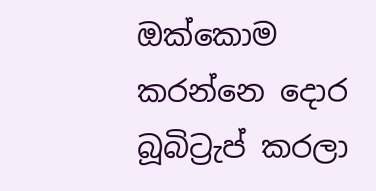ඔක්කොම කරන්නෙ දොර බූබිට්‍රැප් කරලා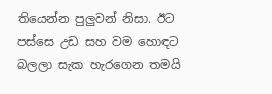තියෙන්න පුලුවන් නිසා. ඊට පස්සෙ උඩ සහ වම හොඳට බලලා සැක හැරගෙන තමයි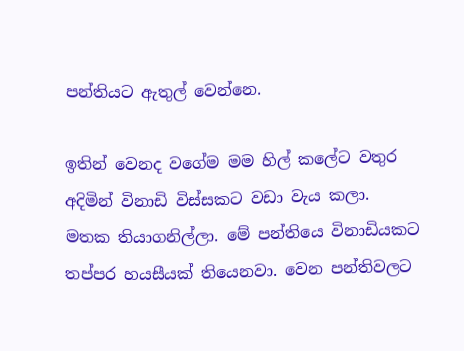පන්තියට ඇතුල් වෙන්නෙ.

ඉතින් වෙනද වගේම මම හිල් කලේට වතුර අදිමින් විනාඩි විස්සකට වඩා වැය කලා. මතක තියාගනිල්ලා. මේ පන්තියෙ විනාඩියකට තප්පර හයසීයක් තියෙනවා. වෙන පන්තිවලට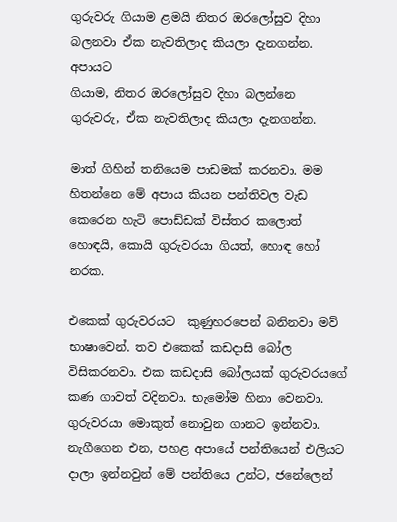ගුරුවරු ගියාම ළමයි නිතර ඔරලෝසුව දිහා බලනවා ඒක නැවතිලාද කියලා දැනගන්න. අපායට
ගියාම, නිතර ඔරලෝසුව දිහා බලන්නෙ ගුරුවරු, ඒක නැවතිලාද කියලා දැනගන්න.

මාත් ගිහින් තනියෙම පාඩමක් කරනවා. මම හිතන්නෙ මේ අපාය කියන පන්තිවල වැඩ කෙරෙන හැටි පොඩ්ඩක් විස්තර කලොත් හොඳයි, කොයි ගුරුවරයා ගියත්, හොඳ හෝ නරක.

එකෙක් ගුරුවරයට  කුණුහරපෙන් බනිනවා මව් භාෂාවෙන්. තව එකෙක් කඩදාසි බෝල විසිකරනවා. එක කඩදාසි බෝලයක් ගුරුවරයගේ කණ ගාවත් වදිනවා. භැමෝම හිනා වෙනවා. ගුරුවරයා මොකුත් නොවුන ගානට ඉන්නවා. නැගීගෙන එන, පහළ අපායේ පන්තියෙන් එලියට දාලා ඉන්නවුන් මේ පන්තියෙ උන්ට, ජනේලෙන්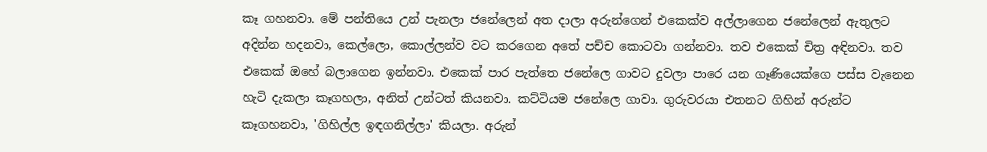කෑ ගහනවා. මේ පන්තියෙ උන් පැනලා ජනේලෙන් අත දාලා අරුන්ගෙන් එකෙක්ව අල්ලාගෙන ජනේලෙන් ඇතුලට අදින්න හදනවා, කෙල්ලො, කොල්ලන්ව වට කරගෙන අතේ පච්ච කොටවා ගන්නවා. තව එකෙක් චිත්‍ර අඳිනවා. තව එකෙක් ඔහේ බලාගෙන ඉන්නවා. එකෙක් පාර පැත්තෙ ජනේලෙ ගාවට දුවලා පාරෙ යන ගෑණියෙක්ගෙ පස්ස වැනෙන හැටි දැකලා කෑගහලා, අනිත් උන්ටත් කියනවා. කට්ටියම ජනේලෙ ගාවා. ගුරුවරයා එතනට ගිහින් අරුන්ට කෑගහනවා, 'ගිහිල්ල ඉඳගනිල්ලා' කියලා. අරුන්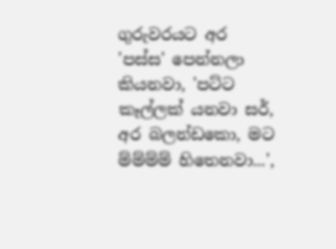ගුරුවරයට අර 'පස්ස' පෙන්නලා කියනවා, 'පට්ට කෑල්ලක් යනවා සර්, අර බලන්ඩකො, මට ම්ම්ම්ම් හිතෙනවා...',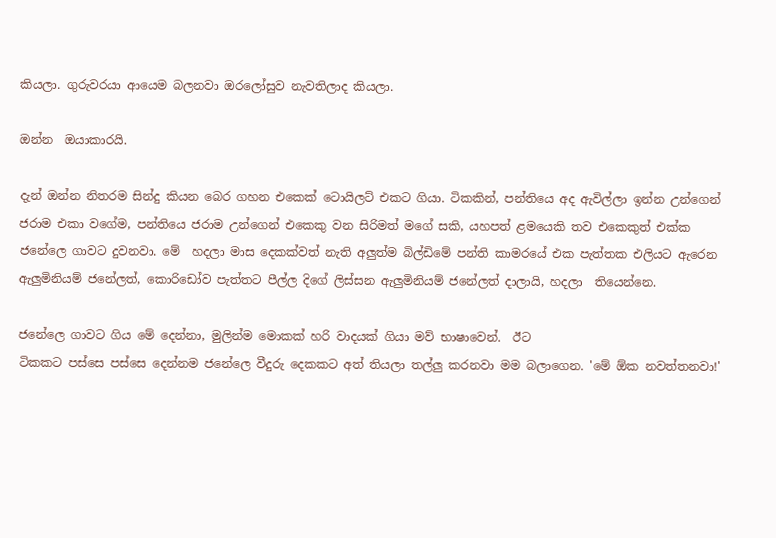කියලා. ගුරුවරයා ආයෙම බලනවා ඔරලෝසුව නැවතිලාද කියලා.

ඔන්න  ඔයාකාරයි.

දැන් ඔන්න නිතරම සින්දු කියන බෙර ගහන එකෙක් ටොයිලට් එකට ගියා. ටිකකින්, පන්තියෙ අද ඇවිල්ලා ඉන්න උන්ගෙන් ජරාම එකා වගේම, පන්තියෙ ජරාම උන්ගෙන් එකෙකු වන සිරිමත් මගේ සකි, යහපත් ළමයෙකි තව එකෙකුත් එක්ක ජනේලෙ ගාවට දුවනවා. මේ  හදලා මාස දෙකක්වත් නැති අලුත්ම බිල්ඩිමේ පන්ති කාමරයේ එක පැත්තක එලියට ඇරෙන ඇලුමිනියම් ජනේලත්, කොරිඩෝව පැත්තට පීල්ල දිගේ ලිස්සන ඇලුමිනියම් ජනේලත් දාලායි, හදලා  තියෙන්නෙ.

ජනේලෙ ගාවට ගිය මේ දෙන්නා, මුලින්ම මොකක් හරි වාදයක් ගියා මව් භාෂාවෙන්.  ඊට
ටිකකට පස්සෙ පස්සෙ දෙන්නම ජනේලෙ වීදුරු දෙකකට අත් තියලා තල්ලු කරනවා මම බලාගෙන. 'මේ ඕක නවත්තනවා!'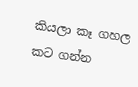කියලා කෑ ගහල කට ගන්න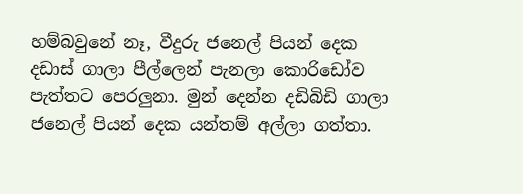හම්බවුනේ නෑ, වීදුරු ජනෙල් පියන් දෙක දඩාස් ගාලා පීල්ලෙන් පැනලා කොරිඩෝව පැත්තට පෙරලුනා. මුන් දෙන්න දඩිබිඩි ගාලා ජනෙල් පියන් දෙක යන්තම් අල්ලා ගත්තා.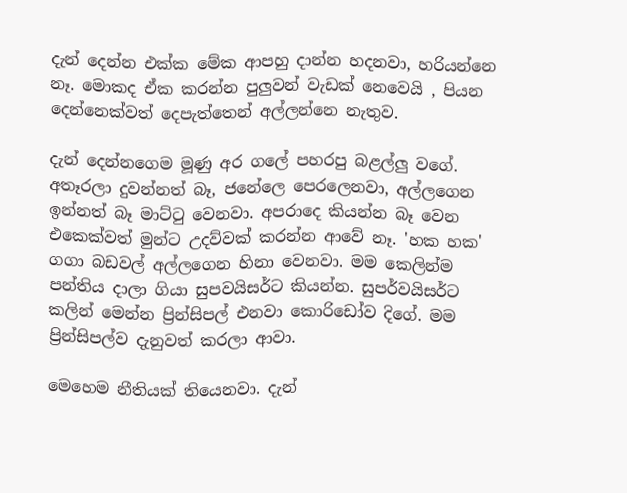දැන් දෙන්න එක්ක මේක ආපහු දාන්න හදනවා, හරියන්නෙ නෑ. මොකද ඒක කරන්න පුලුවන් වැඩක් නෙවෙයි , පියන දෙන්නෙක්වත් දෙපැත්තෙන් අල්ලන්නෙ නැතුව.

දැන් දෙන්නගෙම මූණු අර ගලේ පහරපු බළල්ලු වගේ. අතෑරලා දුවන්නත් බෑ, ජනේලෙ පෙරලෙනවා, අල්ලගෙන ඉන්නත් බෑ මාට්‍ටු වෙනවා. අපරාදෙ කියන්න බෑ වෙන එකෙක්වත් මුන්ට උදව්වක් කරන්න ආවේ නෑ. 'හක හක' ගගා බඩවල් අල්ලගෙන හිනා වෙනවා. මම කෙලින්ම පන්තිය දාලා ගියා සුපවයිසර්ට කියන්න. සුපර්වයිසර්ට කලින් මෙන්න ප්‍රින්සිපල් එනවා කොරිඩෝව දිගේ. මම ප්‍රින්සිපල්ව දැනුවත් කරලා ආවා.

මෙහෙම නීතියක් තියෙනවා. දැන්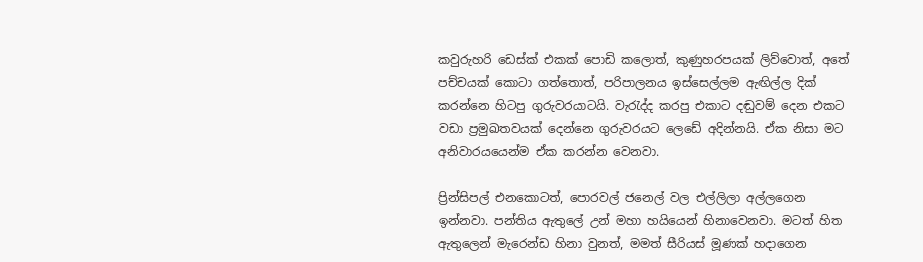කවුරුහරි ඩෙස්ක් එකක් පොඩි කලොත්, කුණුහරපයක් ලිව්වොත්, අතේ පච්චයක් කොටා ගත්තොත්, පරිපාලනය ඉස්සෙල්ලම ඇඟිල්ල දික් කරන්නෙ හිටපු ගුරුවරයාටයි. වැ‍රැද්ද කරපු එකාට දඬුවම් දෙන එකට වඩා ප්‍රමුඛතවයක් දෙන්නෙ ගුරුවරයට ලෙඩේ අදින්නයි. ඒක නිසා මට අනිවාරයයෙන්ම ඒක කරන්න වෙනවා.

ප්‍රින්සිපල් එනකොටත්, පොරවල් ජනෙල් වල එල්ලිලා අල්ලගෙන ඉන්නවා. පන්තිය ඇතුලේ උන් මහා හයියෙන් හිනාවෙනවා. මටත් හිත ඇතුලෙන් මැරෙන්ඩ හිනා වුනත්, මමත් සීරියස් මූණක් හදාගෙන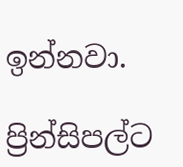ඉන්නවා.

ප්‍රින්සිපල්ට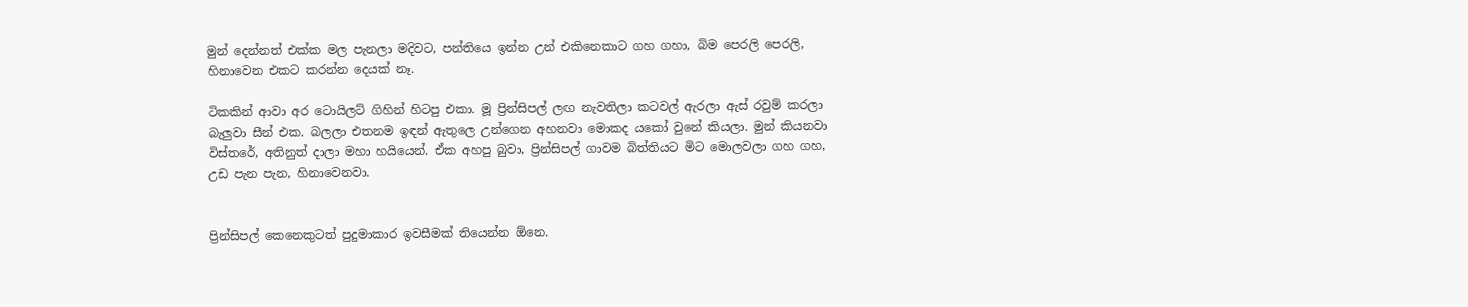මුන් දෙන්නත් එක්ක මල පැනලා මදිවට, පන්තියෙ ඉන්න උන් එකිනෙකාට ගහ ගහා, බිම පෙරලි පෙරලි, හිනාවෙන එකට කරන්න දෙයක් නෑ.

ටිකකින් ආවා අර ටොයිලට් ගිහින් හිටපු එකා. මූ ප්‍රින්සිපල් ලඟ නැවතිලා කටවල් ඇරලා ඇස් රවුම් කරලා බැලුවා සීන් එක. බලලා එතනම ඉඳන් ඇතුලෙ උන්ගෙන අහනවා මොකද යකෝ වුනේ කියලා. මුන් කියනවා විස්තරේ, අතිනුත් දාලා මහා හයියෙන්. ඒක අහපු බුවා, ප්‍රින්සිපල් ගාවම බිත්තියට මිට මොලවලා ගහ ගහ, උඩ පැන පැන, හිනාවෙනවා.


ප්‍රින්සිපල් කෙනෙකුටත් පුදුමාකාර ඉවසීමක් තියෙන්න ඕනෙ.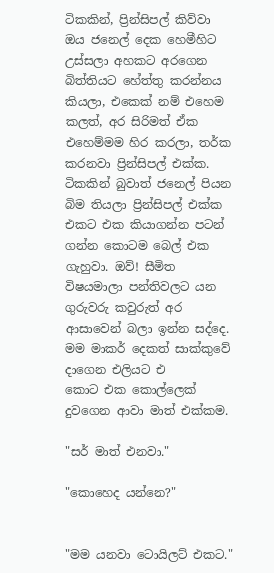ටිකකින්, ප්‍රින්සිපල් කිව්වා ඔය ජනෙල් දෙක හෙමීහිට උස්සලා අහකට අරගෙන බිත්තියට හේත්තු කරන්නය කියලා, එකෙක් නම් එහෙම කලත්, අර සිරිමත් ඒක එහෙම්මම හිර කරලා, තර්ක කරනවා ප්‍රින්සිපල් එක්ක. ටිකකින් බුවාත් ජනෙල් පියන බිම තියලා ප්‍රින්සිපල් එක්ක එකට එක කියාගන්න පටන් ගන්න කොටම බෙල් එක ගැහුවා. ඔව්! සීමිත විෂයමාලා පන්තිවලට යන ගුරුවරු කවුරුත් අර ආසාවෙන් බලා ඉන්න සද්දෙ. මම මාකර් දෙකත් සාක්කුවේ දාගෙන එලියට එ
කොට එක කොල්ලෙක් දුවගෙන ආවා මාත් එක්කම.

"සර් මාත් එනවා."

"කොහෙද යන්නෙ?"


"මම යනවා ටොයිලට් එකට."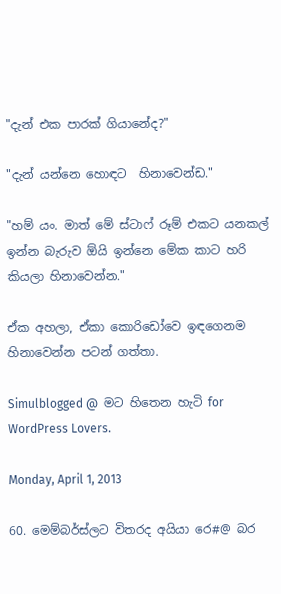"දැන් එක පාරක් ගියානේද?"

"දැන් යන්නෙ හොඳට  හිනාවෙන්ඩ."

"හම් යං. මාත් මේ ස්ටාෆ් රූම් එකට යනකල් ඉන්න බැරුව ඕයි ඉන්නෙ මේක කාට හරි කියලා හිනාවෙන්න."

ඒක අහලා, ඒකා කොරිඩෝවෙ ඉඳගෙනම හිනාවෙන්න පටන් ගත්තා.

Simulblogged @  මට හිතෙන හැටි for WordPress Lovers.

Monday, April 1, 2013

60. මෙම්බර්ස්ලට විතරද අයියා රෙ#@ බර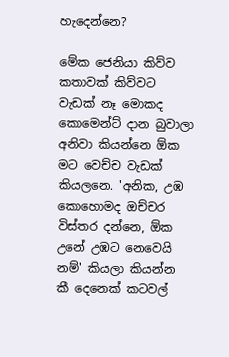හැදෙන්නෙ?

මේක ජෙනියා කිව්ව කතාවක් කිව්වට වැඩක් නෑ මොකද කොමෙන්ට් දාන බුවාලා අනිවා කියන්නෙ ඕක මට වෙච්ච වැඩක් කියලනෙ. 'අනික, උඹ කොහොමද ඔච්චර විස්තර දන්නෙ, ඕක උනේ උඹට නෙවෙයි නම්' කියලා කියන්න කී දෙනෙක් කටවල්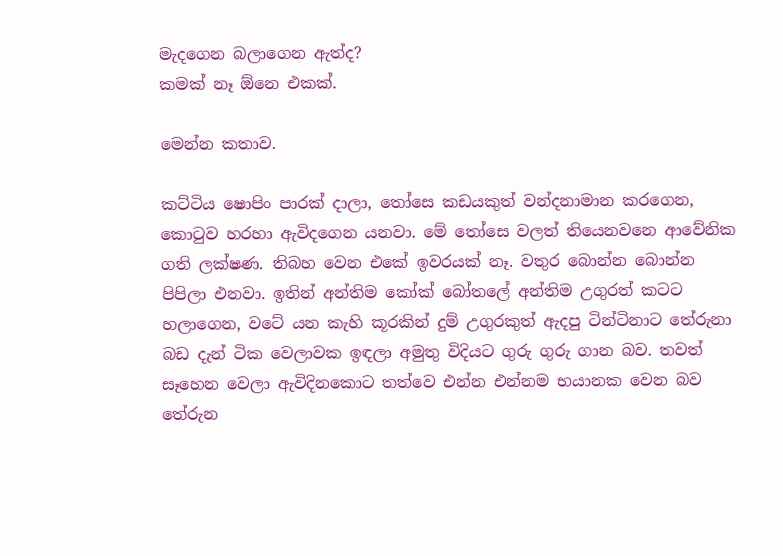මැදගෙන බලාගෙන ඇත්ද?
කමක් නෑ ඕනෙ එකක්.

මෙන්න කතාව.

කට්ටිය ෂොපිං පාරක් දාලා, තෝසෙ කඩයකුත් වන්දනාමාන කරගෙන, කො‍ටුව හරහා ඇවිදගෙන යනවා. මේ ‍තෝසෙ වලත් තියෙනවනෙ ආවේනික ගති ලක්ෂණ. තිබහ වෙන එකේ ඉවරයක් නෑ. වතුර බොන්න බොන්න පිපිලා එනවා. ඉතින් අන්තිම කෝක් බෝතලේ අන්තිම උගුරත් කටට හලාගෙන, වටේ යන කැහි කූරකින් දුම් උගුරකුත් ඇදපු ටින්ටිනාට තේරුනා බඩ දැන් ටික වෙලාවක ඉඳලා අමුතු විදියට ගුරු ගුරු ගාන බව. තවත් සෑහෙන වෙලා ඇවිදිනකොට තත්වෙ එන්න එන්නම භයානක වෙන බව තේරුන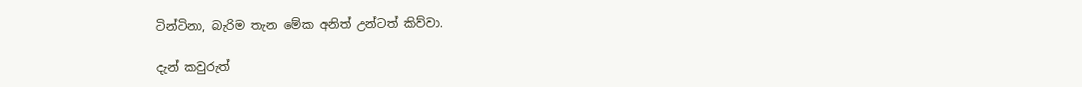ටින්ටිනා, බැරිම තැන මේක අනිත් උන්ටත් කිව්වා.

දැන් කවුරුත්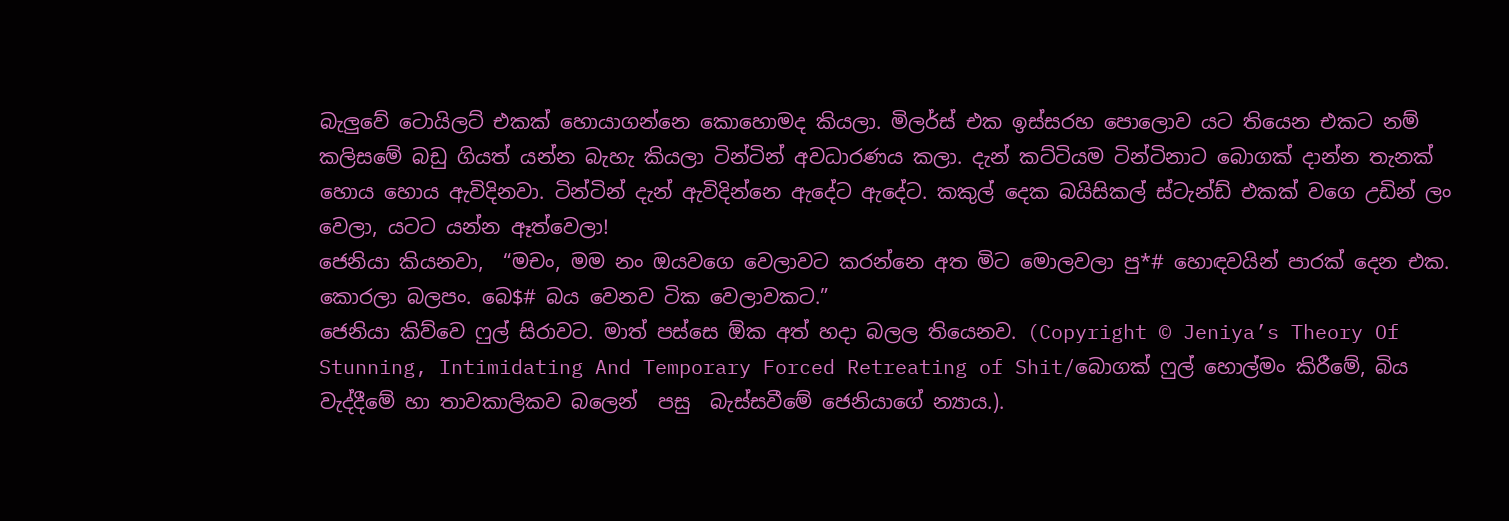බැලුවේ ටොයිලට් එකක් හොයාගන්නෙ කොහොමද කියලා. මිලර්ස් එක ඉස්සරහ පොලොව යට තියෙන එකට නම් කලිසමේ බඩු ගියත් යන්න බැහැ කියලා ටින්ටින් අවධාරණය කලා. දැන් කට්ටියම ටින්ටිනාට බොගක් දාන්න තැනක් හොය හොය ඇවිදිනවා. ටින්ටින් දැන් ඇවිදින්නෙ ඇදේට ඇදේට. කකුල් දෙක බයිසිකල් ස්ටැන්ඩ් එකක් වගෙ උඩින් ලං
වෙලා, යටට යන්න ඈත්වෙලා!
ජෙනියා කියනවා,  “මචං, මම නං ඔයවගෙ වෙලාවට කරන්නෙ අත මිට මොලවලා පු*# හොඳවයින් පාරක් දෙන එක. කොරලා බලපං. බෙ$# බය වෙනව ටික වෙලාවකට.”
ජෙනියා කිව්වෙ ෆුල් සිරාවට. මාත් පස්සෙ ඕක අත් හදා බලල තියෙනව. (Copyright © Jeniya’s Theory Of Stunning, Intimidating And Temporary Forced Retreating of Shit/බොගක් ෆුල් හොල්මං කිරීමේ, බිය වැද්දීමේ හා තාවකාලිකව බලෙන්  පසු  බැස්සවීමේ ජෙනියාගේ න්‍යාය.).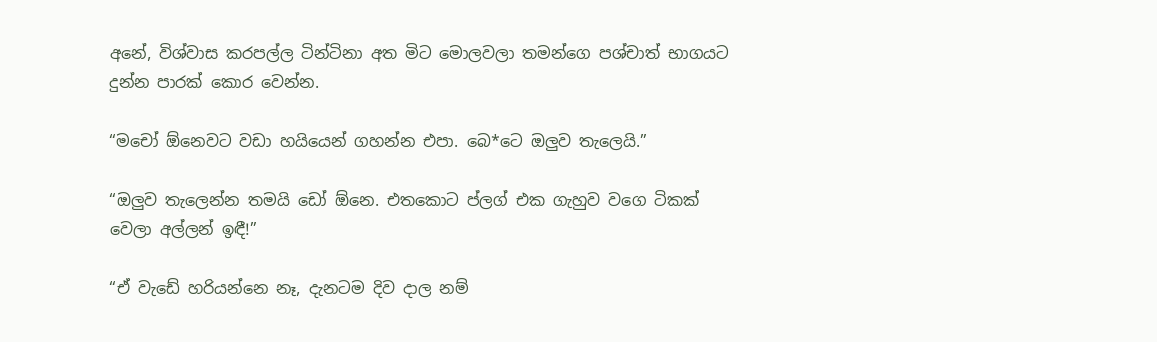අනේ, විශ්වාස කරපල්ල ටින්ටිනා අත මිට මොලවලා තමන්ගෙ පශ්චාත් භාගයට දුන්න පාරක් කොර වෙන්න.

“මචෝ ඕනෙවට වඩා හයියෙන් ගහන්න එපා. බෙ*ටෙ ඔලුව තැලෙයි.”

“ඔලුව තැලෙන්න තමයි ඩෝ ඕනෙ. එතකොට ප්ලග් එක ගැහුව වගෙ ටිකක් වෙලා අල්ලන් ඉඳී!”

“ඒ වැඩේ හරියන්නෙ නෑ, දැනටම දිව දාල නම්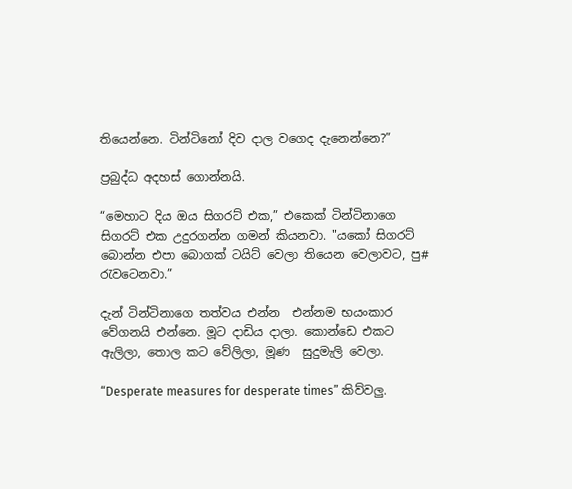තියෙන්නෙ. ටින්ටිනෝ දිව දාල වගෙද දැනෙන්නෙ?”

ප්‍රබුද්ධ අදහස් ගොන්නයි.

“මෙහාට දිය ඔය සිගරට් එක,” එකෙක් ටින්ටිනාගෙ සිගරට් එක උදුරගන්න ගමන් කියනවා. "යකෝ සිගරට් බොන්න එපා බොගක් ටයිට් වෙලා තියෙන වෙලාවට, පු# රැවටෙනවා.”

දැන් ටින්ටිනාගෙ තත්වය එන්න  එන්නම භයංකාර වේගනයි එන්නෙ. මූට දාඩිය දාලා. කොන්ඩෙ එකට ඇලිලා, තොල කට වේලිලා, මූණ  සුදුමැලි වෙලා.

“Desperate measures for desperate times” කිව්වලු.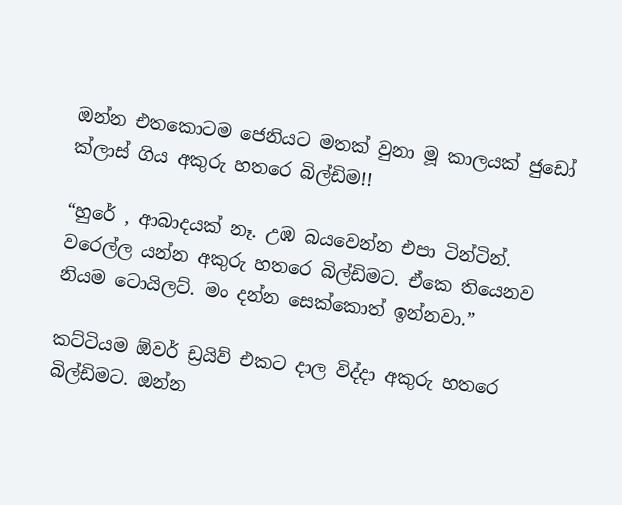ඔන්න එතකොටම ජෙනියට මතක් වුනා මූ කාලයක් ජුඩෝ ක්ලාස් ගිය අකුරු හතරෙ බිල්ඩිම!!

“හුරේ , ආබාදයක් නෑ. උඹ බයවෙන්න එපා ටින්ටින්. වරෙල්ල යන්න අකුරු හතරෙ බිල්ඩිමට. ඒකෙ තියෙනව නියම ටොයිලට්. මං දන්න සෙක්කොත් ඉන්නවා.”

කට්ටියම ඕවර් ඩ්‍රයිව් එකට දාල විද්දා අකුරු හතරෙ බිල්ඩිමට. ඔන්න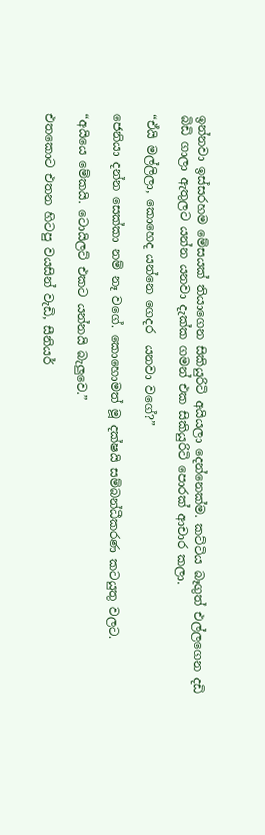ඉන්නවා ඉස්සරහම මේසයක් තියාගෙන සිකියුරිටි අයියලා දෙන්නෙක්ම. කට්ටිය බෑගුත් එල්ලගෙන දඩි බිඩි ගාලා ඇතුලට යන්න යනවා දැක්ක ගමන් එක සිකියුරිටි පොරක් ආචාර කලා.

“ඒයි මල්ලිලා, කොහෙද යන්නෙ ගෙදර  යනවා වගේ?”

ජෙනියා දන්න සෙක්කා නම් නෑ වගේ. කොහොමත් මූ දක්ෂයි සම්බන්ධීකරණ කටයුතු වලට.

“අයියෙ මේකයි. ටොයිලට් එකට යන්නයි බැලුවෙ.”

එතකොට එතන හිටපු වයසින් වැඩි, සීනියර්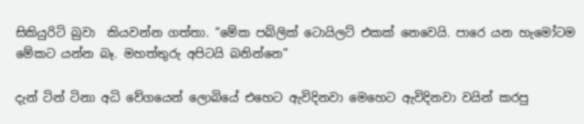සිකියුරිටි බුවා  කියවන්න ගත්තා. “මේක පබ්ලික් ටොයිලට් එකක් නෙවෙයි. පාරෙ යන හැමෝටම මේකට යන්න බෑ. මහත්තුරු අපිටයි බනින්නෙ”

දැන් ටින් ටිනා අධි වේගයෙන් ලොබියේ එහෙට ඇවිදිනවා මෙහෙට ඇවිදිනවා වයින් කරපු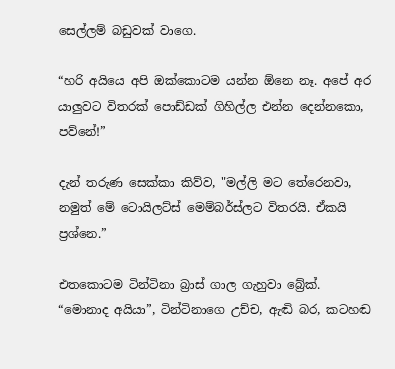සෙල්ලම් බඩුවක් වාගෙ.

“හරි අයියෙ අපි ඔක්කොටම යන්න ඕනෙ නෑ. අපේ අර යාලුවට විතරක් පොඩ්ඩක් ගිහිල්ල එන්න දෙන්නකො, පව්නේ!”

දැන් තරුණ සෙක්කා කිව්ව, "මල්ලි මට තේරෙනවා, නමුත් මේ ටොයිලට්ස් මෙම්බර්ස්ලට විතරයි. ඒකයි ප්‍රශ්නෙ.”

එතකොටම ටින්ටිනා බ්‍රාස් ගාල ගැහුවා බ්‍රේක්.
“මොනාද අයියා”, ටින්ටිනාගෙ උච්ච, ඇඬි බර, කටහඬ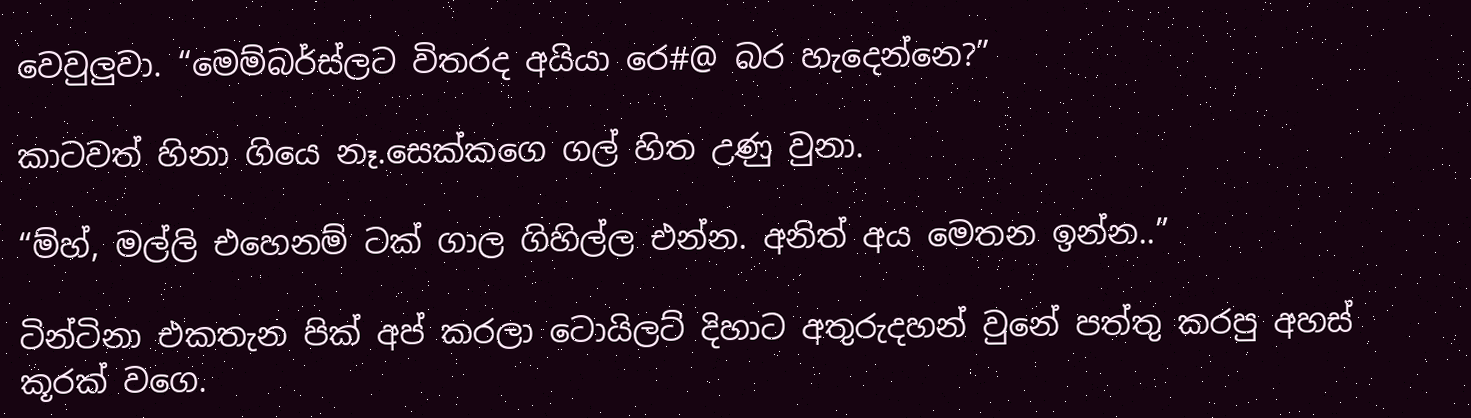වෙවුලුවා. “මෙම්බර්ස්ලට විතරද අයියා රෙ#@ බර හැදෙන්නෙ?”

කාටවත් හිනා ගියෙ නෑ.සෙක්කගෙ ගල් හිත උණු වුනා.

“ම්හ්, මල්ලි එහෙනම් ටක් ගාල ගිහිල්ල එන්න. අනිත් අය මෙතන ඉන්න..”

ටින්ටිනා එකතැන පික් අප් කරලා ටොයිලට් දිහාට අතුරුදහන් වුනේ පත්තු කරපු අහස් කූරක් වගෙ.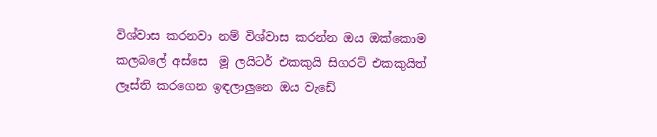විශ්වාස කරනවා නම් විශ්වාස කරන්න ඔය ඔක්කොම කලබලේ අස්සෙ  මූ ලයිටර් එකකුයි සිගරට් එකකුයිත් ලෑස්ති කරගෙන ඉඳලාලුනෙ ඔය වැඩේ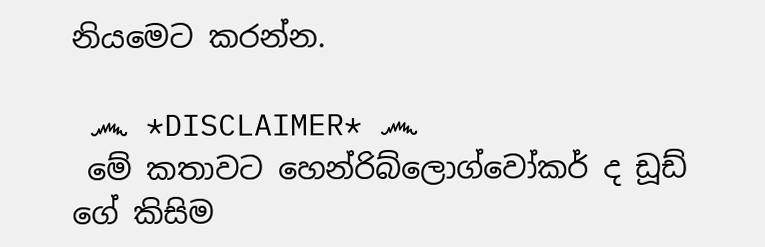නියමෙට කරන්න.

 ෴ *DISCLAIMER* ෴
 මේ කතාවට හෙන්රිබ්ලොග්වෝකර් ද ඩූඩ් ගේ කිසිම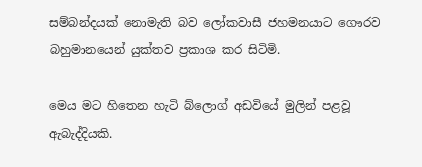සම්බන්දයක් නොමැති බව ලෝකවාසී ජහමනයාට ගෞරව බහුමානයෙන් යුක්තව ප්‍රකාශ කර සිටිමි.

මෙය මට හිතෙන හැටි බ්ලොග් අඩවියේ මුලින් පළවූ ඇබැද්දියකි.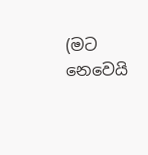(මට නෙවෙයි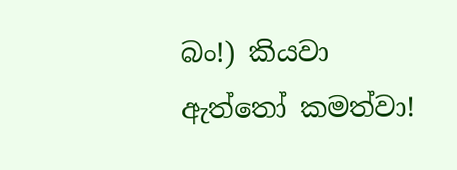බං!) කියවා ඇත්තෝ කමත්වා!